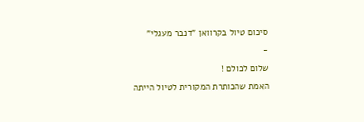סיכום טיול בקרוואן "דנבר מעגלי"
-
שלום לכולם !
האמת שהכותרת המקורית לטיול הייתה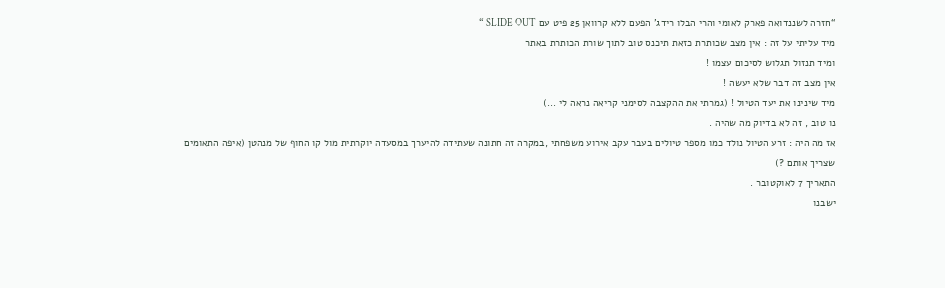“חזרה לשננדואה פארק לאומי והרי הבלו רידג’ הפעם ללא קרוואן 25 פיט עם SLIDE OUT “
מיד עליתי על זה : אין מצב שכותרת כזאת תיכנס טוב לתוך שורת הכותרת באתר
ומיד תנזול תגלוש לסיכום עצמו !
אין מצב זה דבר שלא יעשה !
מיד שינינו את יעד הטיול ! (גמרתי את ההקצבה לסימני קריאה נראה לי ...)
נו טוב , זה לא בדיוק מה שהיה .
אז מה היה : זרע הטיול נולד כמו מספר טיולים בעבר עקב אירוע משפחתי ,במקרה זה חתונה שעתידה להיערך במסעדה יוקרתית מול קו החוף של מנהטן (איפה התאומים שצריך אותם ?)
התאריך 7 לאוקטובר .
ישבנו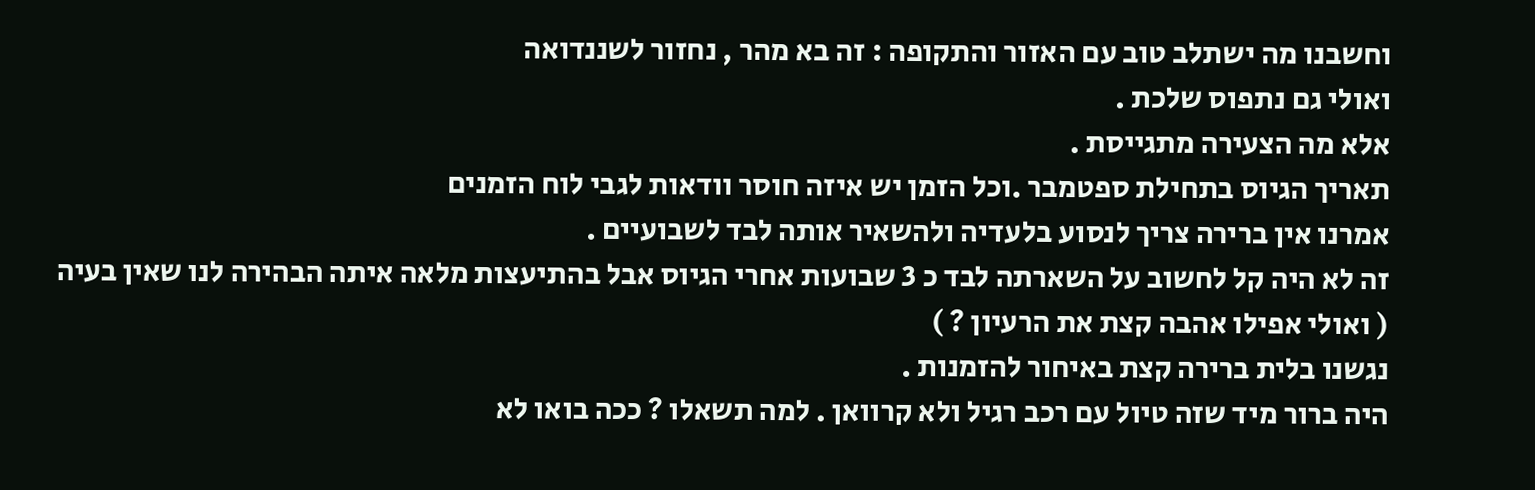וחשבנו מה ישתלב טוב עם האזור והתקופה : זה בא מהר , נחזור לשננדואה
ואולי גם נתפוס שלכת .
אלא מה הצעירה מתגייסת .
תאריך הגיוס בתחילת ספטמבר .וכל הזמן יש איזה חוסר וודאות לגבי לוח הזמנים
אמרנו אין ברירה צריך לנסוע בלעדיה ולהשאיר אותה לבד לשבועיים .
זה לא היה קל לחשוב על השארתה לבד כ 3 שבועות אחרי הגיוס אבל בהתיעצות מלאה איתה הבהירה לנו שאין בעיה ( ואולי אפילו אהבה קצת את הרעיון ? )
נגשנו בלית ברירה קצת באיחור להזמנות .
היה ברור מיד שזה טיול עם רכב רגיל ולא קרוואן . למה תשאלו ? ככה בואו לא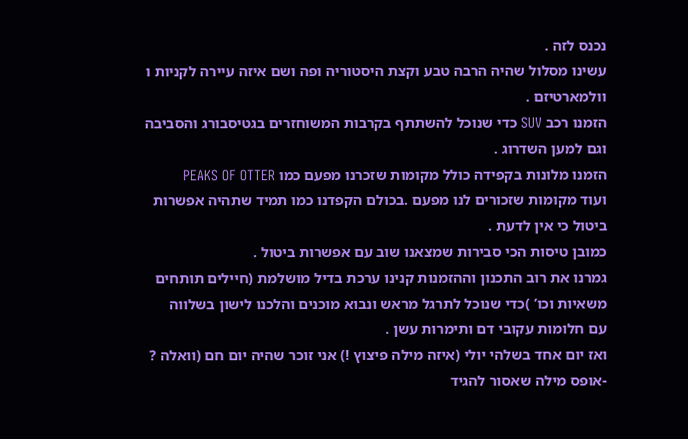נכנס לזה .
עשינו מסלול שהיה הרבה טבע וקצת היסטוריה ופה ושם איזה עיירה לקניות ו וולמארטיזם .
הזמנו רכב SUV כדי שנוכל להשתתף בקרבות המשוחזרים בגטיסבורג והסביבה
וגם למען השדרוג .
הזמנו מלונות בקפידה כולל מקומות שזכרנו מפעם כמו PEAKS OF OTTER
ועוד מקומות שזכורים לנו מפעם .בכולם הקפדנו כמו תמיד שתהיה אפשרות ביטול כי אין לדעת .
כמובן טיסות הכי סבירות שמצאנו שוב עם אפשרות ביטול .
גמרנו את רוב התכנון וההזמנות קנינו ערכת בדיל מושלמת (חיילים תותחים משאיות וכו’ )כדי שנוכל לתרגל מראש ונבוא מוכנים והלכנו לישון בשלווה
עם חלומות עקובי דם ותימרות עשן .
ואז יום אחד בשלהי יולי (איזה מילה פיצוץ !) אני זוכר שהיה יום חם (וואלה ? -אופס מילה שאסור להגיד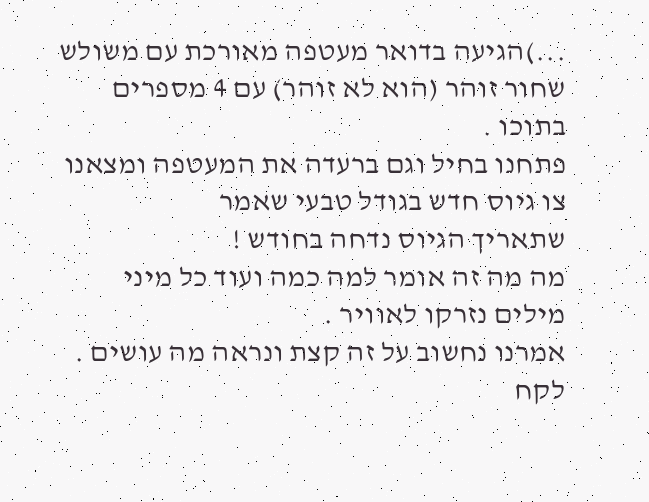...)הגיעה בדואר מעטפה מאורכת עם משולש שחור זוהר (הוא לא זוהר) עם 4 מספרים בתוכו .
פתחנו בחיל וגם ברעדה את המעטפה ומצאנו צו גיוס חדש בגודל טבעי שאמר
שתאריך הגיוס נדחה בחודש !
מה מה זה אומר למה כמה ועוד כל מיני מילים נזרקו לאוויר .
אמרנו נחשוב על זה קצת ונראה מה עושים .
לקח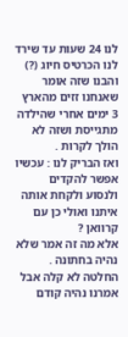לנו 24 שעות עד שירד לנו הכרטיס חיוג (?) והבנו שזה אומר שאנחנו זזים מהארץ 3 ימים אחרי שהילדה מתגייסת ושזה לא הולך לקרות .
ואז הבריק לנו : עכשיו אפשר להקדים ולנסוע ולקחת אותה איתנו ואולי כן עם קרוואן ?
אלא מה זה אמר שלא נהיה בחתונה .
החלטה לא קלה אבל אמרנו נהיה קודם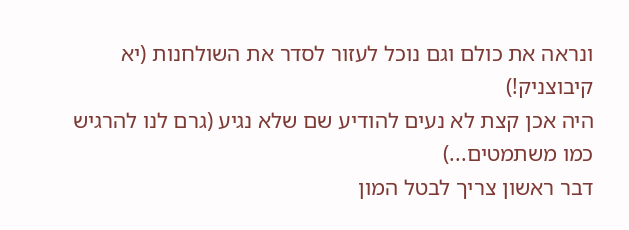ונראה את כולם וגם נוכל לעזור לסדר את השולחנות (יא קיבוצניק!)
היה אכן קצת לא נעים להודיע שם שלא נגיע (גרם לנו להרגיש כמו משתמטים...)
דבר ראשון צריך לבטל המון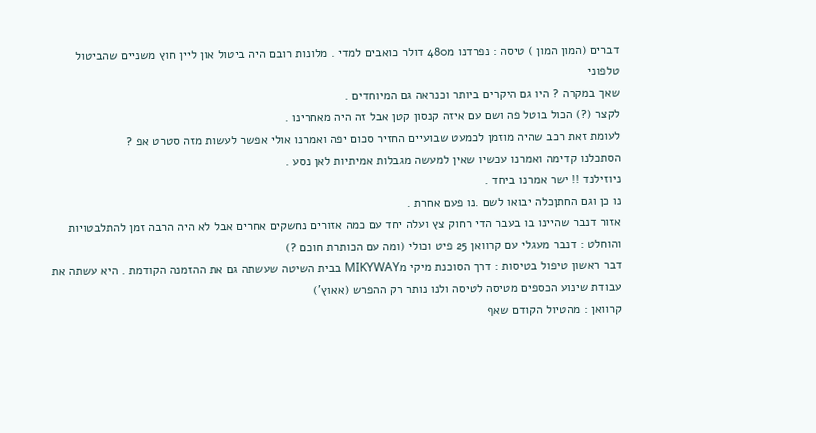דברים (המון המון ) טיסה : נפרדנו מ480 דולר כואבים למדי . מלונות רובם היה ביטול און ליין חוץ משניים שהביטול טלפוני
שאך במקרה ? היו גם היקרים ביותר וכנראה גם המיוחדים .
לקצר (?) הכול בוטל פה ושם עם איזה קנסון קטן אבל זה היה מאחרינו .
לעומת זאת רכב שהיה מוזמן לכמעט שבועיים החזיר סכום יפה ואמרנו אולי אפשר לעשות מזה סטרט אפ ?
הסתכלנו קדימה ואמרנו עכשיו שאין למעשה מגבלות אמיתיות לאן נסע .
ניוזילנד !! ישר אמרנו ביחד .
נו כן וגם החתןכלה יבואו לשם .נו פעם אחרת .
אזור דנבר שהיינו בו בעבר הדי רחוק צץ ועלה יחד עם כמה אזורים נחשקים אחרים אבל לא היה הרבה זמן להתלבטויות והוחלט : דנבר מעגלי עם קרוואן 25 פיט וכולי (ומה עם הכותרת חוכם ?)
דבר ראשון טיפול בטיסות : דרך הסוכנת מיקי מMIKYWAY בבית השיטה שעשתה גם את ההזמנה הקודמת . היא עשתה את עבודת שינוע הכספים מטיסה לטיסה ולנו נותר רק ההפרש (אאוץ’)
קרוואן : מהטיול הקודם שאף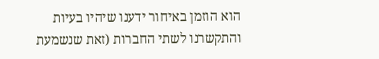הוא הוזמן באיחור ידענו שיהיו בעיות והתקשרנו לשתי החברות (זאת שנשמעת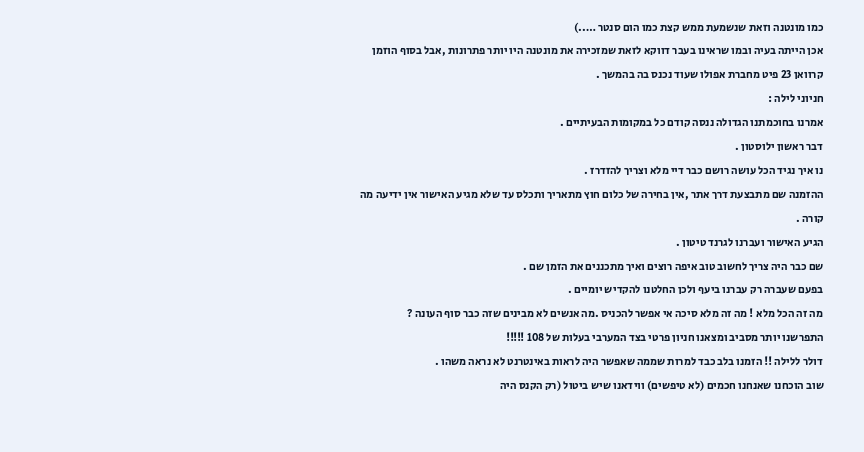כמו מונטנה וזאת שנשמעת ממש קצת כמו הום סנטר …..)
אכן הייתה בעיה ובמו שראינו בעבר דווקא לזאת שמזכירה את מונטנה היו יותר פתרונות ,אבל בסוף הוזמן קרוואן 23 פיט מחברת אפולו שעוד נכנס בה בהמשך .
חניוני לילה :
אמרנו בחוכמתנו הגדולה ננסה קודם כל במקומות הבעיתיים .
דבר ראשון ילוסטון .
נו איך נגיד הכל עושה רושם כבר דיי מלא וצריך להזדרז .
ההזמנה שם מתבצעת דרך אתר ,אין בחירה של כלום חוץ מתאריך ותכלס עד שלא מגיע האישור אין ידיעה מה קורה .
הגיע האישור ועברנו לגרנד טיטון .
שם כבר היה צריך לחשוב טוב איפה רוצים ואיך מתכננים את הזמן שם .
בפעם שעברה רק עברנו ביעף ולכן החלטנו להקדיש יומיים .
מה זה הכל מלא ! מה זה מלא סיכה אי אפשר להכניס .מה אנשים לא מבינים שזה כבר סוף העונה ?
התפרשנו יותר מסביב ומצאנו חניון פרטי בצד המערבי בעלות של 108 !!!!!
דולר ללילה !! הזמנו בלב כבד למרות שממה שאפשר היה לראות באינטרנט לא נראה משהו .
שוב הוכחנו שאנחנו חכמים (לא טיפשים) ווידאנו שיש ביטול (רק הקנס היה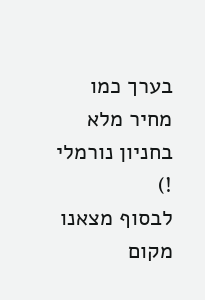בערך כמו מחיר מלא בחניון נורמלי !)
לבסוף מצאנו מקום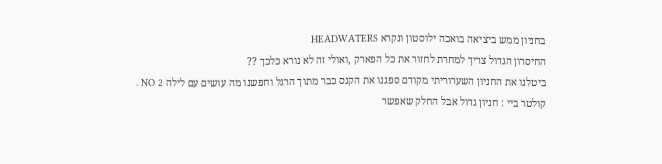בחניון ממש ביציאה בואכה ילוסטון ונקרא HEADWATERS
החיסרון הגדול צריך למחרת לחזור את כל הפארק ,ואולי זה לא נורא כלכך ??
ביטלנו את החניון השערוריתי מקודם ספגנו את הקנס כבר מתוך הרגל וחפשנו מה עושים עם לילה NO 2 .
קולטר ביי : חניון גדול אבל החלק שאפשר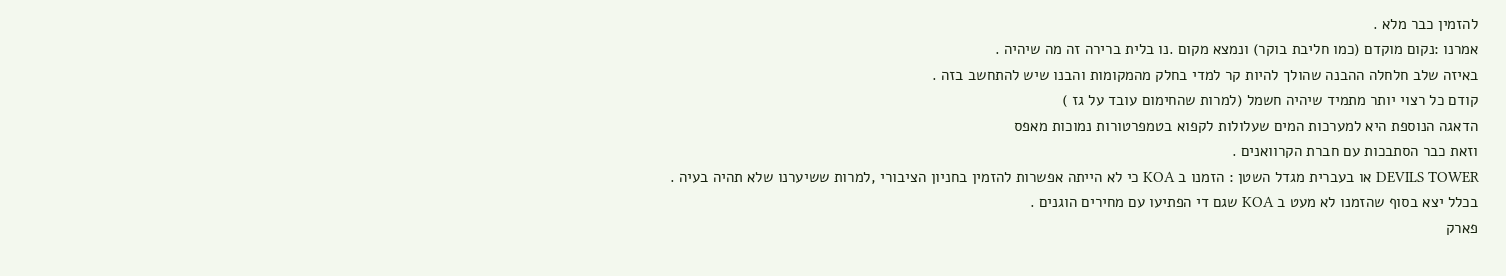להזמין כבר מלא .
אמרנו :נקום מוקדם (כמו חליבת בוקר) ונמצא מקום .נו בלית ברירה זה מה שיהיה .
באיזה שלב חלחלה ההבנה שהולך להיות קר למדי בחלק מהמקומות והבנו שיש להתחשב בזה .
קודם כל רצוי יותר מתמיד שיהיה חשמל (למרות שהחימום עובד על גז )
הדאגה הנוספת היא למערכות המים שעלולות לקפוא בטמפרטורות נמוכות מאפס
וזאת כבר הסתבכות עם חברת הקרוואנים .
DEVILS TOWER או בעברית מגדל השטן : הזמנו ב KOA כי לא הייתה אפשרות להזמין בחניון הציבורי ,למרות ששיערנו שלא תהיה בעיה .
בכלל יצא בסוף שהזמנו לא מעט ב KOA שגם די הפתיעו עם מחירים הוגנים .
פארק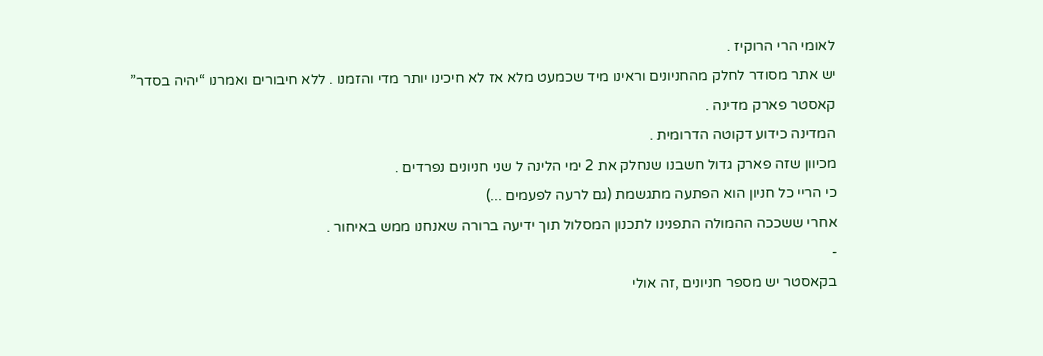לאומי הרי הרוקיז .
יש אתר מסודר לחלק מהחניונים וראינו מיד שכמעט מלא אז לא חיכינו יותר מדי והזמנו . ללא חיבורים ואמרנו “יהיה בסדר”
קאסטר פארק מדינה .
המדינה כידוע דקוטה הדרומית .
מכיוון שזה פארק גדול חשבנו שנחלק את 2 ימי הלינה ל שני חניונים נפרדים .
כי הריי כל חניון הוא הפתעה מתגשמת (גם לרעה לפעמים ...)
אחרי ששככה ההמולה התפנינו לתכנון המסלול תוך ידיעה ברורה שאנחנו ממש באיחור .
-
בקאסטר יש מספר חניונים ,זה אולי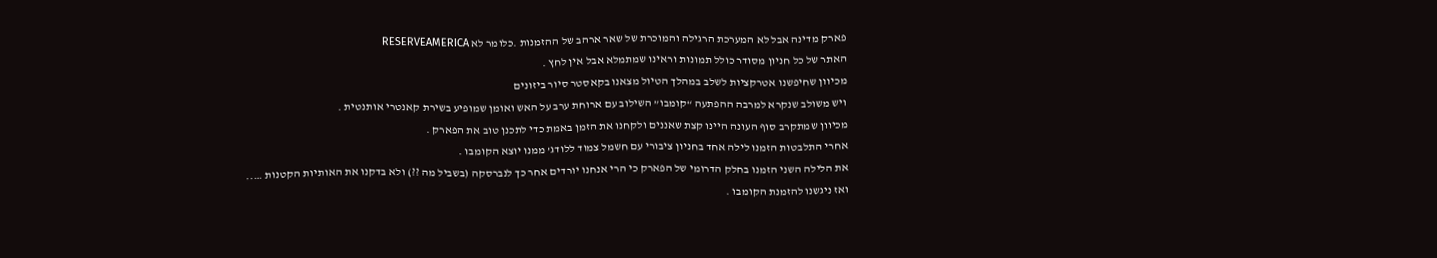פארק מדינה אבל לא המערכת הרגילה והמוכרת של שאר ארהב של ההזמנות .כלומר לא RESERVEAMERICA
האתר של כל חניון מסודר כולל תמונות וראינו שמתמלא אבל אין לחץ .
מכיוון שחיפשנו אטרקציות לשלב במהלך הטיול מצאנו בקאסטר סיור ביזונים
ויש משולב שנקרא למרבה ההפתעה “קומבו” השילוב עם ארוחת ערב על האש ואומן שמופיע בשירת קאנטרי אותנטית .
מכיוון שמתקרב סוף העונה היינו קצת שאננים ולקחנו את הזמן באמת כדי לתכנן טוב את הפארק .
אחרי התלבטות הזמנו לילה אחד בחניון ציבורי עם חשמל צמוד ללודג’ ממנו יוצא הקומבו .
את הלילה השני הזמנו בחלק הדרומי של הפארק כי הרי אנחנו יורדים אחר כך לנברסקה (בשביל מה ??) ולא בדקנו את האותיות הקטנות …..
ואז ניגשנו להזמנת הקומבו .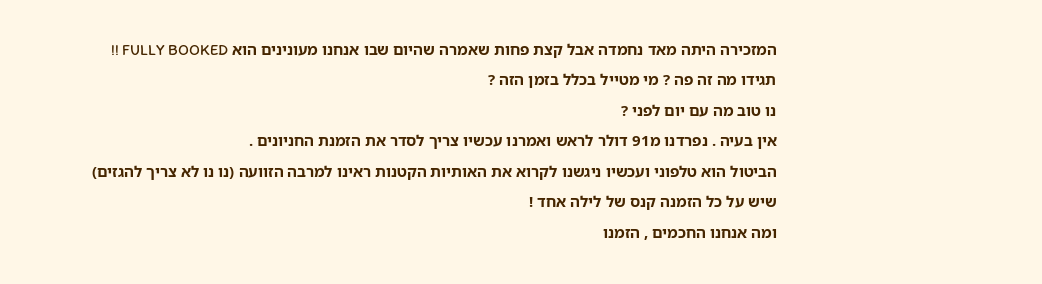המזכירה היתה מאד נחמדה אבל קצת פחות שאמרה שהיום שבו אנחנו מעונינים הוא FULLY BOOKED !!
תגידו מה זה פה ? מי מטייל בכלל בזמן הזה ?
נו טוב מה עם יום לפני ?
אין בעיה . נפרדנו מ91 דולר לראש ואמרנו עכשיו צריך לסדר את הזמנת החניונים .
הביטול הוא טלפוני ועכשיו ניגשנו לקרוא את האותיות הקטנות ראינו למרבה הזוועה (נו נו לא צריך להגזים) שיש על כל הזמנה קנס של לילה אחד !
ומה אנחנו החכמים , הזמנו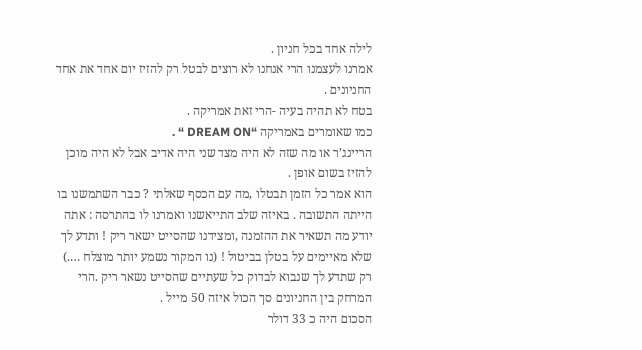לילה אחד בכל חניון .
אמרנו לעצמנו הרי אנחנו לא רוצים לבטל רק להזיז יום אחד את אחד החניונים .
בטח לא תהיה בעיה -הרי זאת אמריקה .
כמו שאומרים באמריקה “DREAM ON “ .
הריינג’ר או מה שזה לא היה מצד שני היה אדיב אבל לא היה מוכן להזיז בשום אופן .
הוא אמר כל הזמן תבטלו ,מה עם הכסף שאלתי ? כבר השתמשנו בו
הייתה התשובה . באיזה שלב התייאשנו ואמרנו לו בהתרסה : אתה יודע מה תשאיר את ההזמנה ,ומצידנו שהסייט ישאר ריק ! ותדע לך שלא מאיימים על בטלן בביטול ! (נו המקור נשמע יותר מוצלח ….)
רק שתדע לך שנבוא לבדוק כל שעתיים שהסייט נשאר ריק .הרי המרחק בין החניונים סך הכול איזה 50 מייל .
הסכום היה כ 33 דולר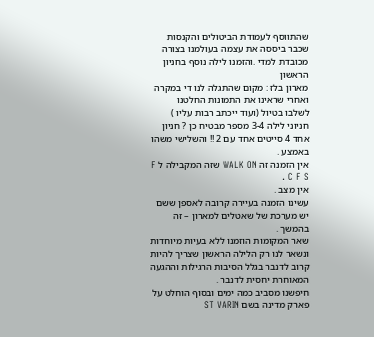שהתווסף לעמודת הביטולים והקנסות שכבר ביססה את עצמה בעולמנו בצורה מכובדת למדי .והזמנו לילה נוסף בחניון הראשון
מארון בלז : מקום שהתגלה לנו די במקרה ואחרי שראינו את התמונות החלטנו
לשלבו בטיול (ועוד ייכתב רבות עליו )
חניוני לילה 3-4 מספר מבטיח כן ? חניון אחד 4 סייטים אחד עם 2 !! והשלישי משהו באמצע .
אין הזמנה זה WALK ON שזה המקבילה ל F C F S .
אין מצב .
עשינו הזמנה בעיירה קרובה לאספן ששם יש מערכת של שאטלים למארון – זה בהמשך .
שאר המקומות הוזמנו ללא בעיות מיוחדות ונשאר לנו רק הלילה הראשון שצריך להיות קרוב לדנבר בגלל הסיבות הרגילות וההגעה המאוחרת יחסית לדנבר .
חיפשנו מסביב כמה ימים ובסוף הוחלט על פארק מדינה בשם ST VARIN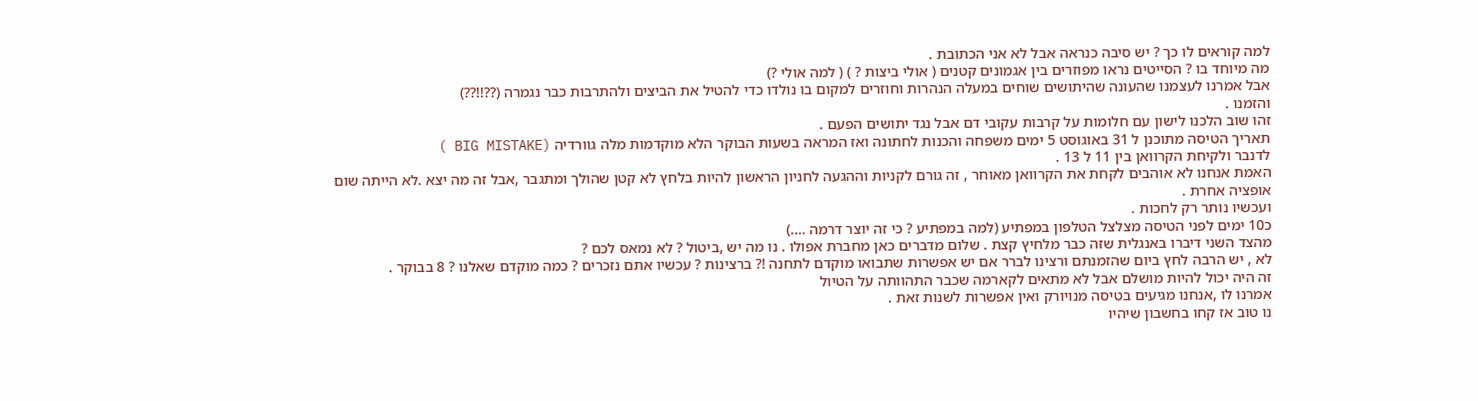למה קוראים לו כך ? יש סיבה כנראה אבל לא אני הכתובת .
מה מיוחד בו ? הסייטים נראו מפוזרים בין אגמונים קטנים ( אולי ביצות ? ) ( למה אולי ?)
אבל אמרנו לעצמנו שהעונה שהיתושים שוחים במעלה הנהרות וחוזרים למקום בו נולדו כדי להטיל את הביצים ולהתרבות כבר נגמרה (??!!??)
והזמנו .
זהו שוב הלכנו לישון עם חלומות על קרבות עקובי דם אבל נגד יתושים הפעם .
תאריך הטיסה מתוכנן ל 31 באוגוסט 5 ימים משפחה והכנות לחתונה ואז המראה בשעות הבוקר הלא מוקדמות מלה גוורדיה (BIG MISTAKE )
לדנבר ולקיחת הקרוואן בין 11 ל 13 .
האמת אנחנו לא אוהבים לקחת את הקרוואן מאוחר , זה גורם לקניות וההגעה לחניון הראשון להיות בלחץ לא קטן שהולך ומתגבר ,אבל זה מה יצא .לא הייתה שום אופציה אחרת .
ועכשיו נותר רק לחכות .
כ10 ימים לפני הטיסה מצלצל הטלפון במפתיע (למה במפתיע ? כי זה יוצר דרמה ….)
מהצד השני דיברו באנגלית שזה כבר מלחיץ קצת . שלום מדברים כאן מחברת אפולו . נו מה יש ,ביטול ? לא נמאס לכם ?
לא , יש הרבה לחץ ביום שהזמנתם ורצינו לברר אם יש אפשרות שתבואו מוקדם לתחנה !? ברצינות ? עכשיו אתם נזכרים ? כמה מוקדם שאלנו ? 8 בבוקר .
זה היה יכול להיות מושלם אבל לא מתאים לקארמה שכבר התהוותה על הטיול
אמרנו לו ,אנחנו מגיעים בטיסה מנויורק ואין אפשרות לשנות זאת .
נו טוב אז קחו בחשבון שיהיו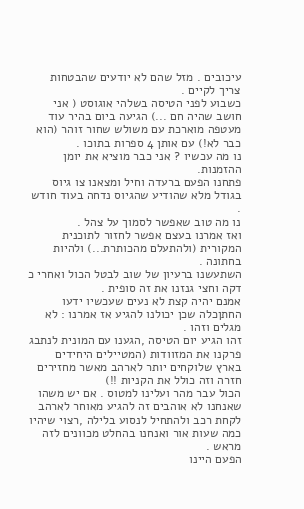עיכובים . מזל שהם לא יודעים שהבטחות צריך לקיים .
כשבוע לפני הטיסה בשלהי אוגוסט ( אני חושב שהיה חם ...) הגיעה ביום בהיר עוד מעטפה מוארכת עם משולש שחור זוהר (הוא כבר לא!) עם אותן 4 ספרות בתוכו .
נו מה עכשיו ? אני כבר מוציא את יומן ההזמנות.
פתחנו הפעם ברעדה וחיל ומצאנו צו גיוס בגודל מלא שהודיע שהגיוס נדחה בעוד חודש .
נו מה טוב שאפשר לסמוך על צהל .
ואז אמרנו בעצם אפשר לחזור לתוכנית המקורית (ולהתעלם מהכותרת...) ולהיות בחתונה .
השתעשנו ברעיון של שוב לבטל הכול ואחרי כ דקה וחצי גנזנו את זה סופית .
אמנם יהיה קצת לא נעים שעכשיו ידעו החתןכלה שכן יכולנו להגיע אז אמרנו : לא מגלים וזהו .
זהו הגיע יום הטיסה ,הגענו עם המונית לנתבג פרקנו את המזוודות (המטיילים היחידים בארץ שלוקחים יותר לארהב מאשר מחזירים חזרה וזה כולל את הקניות !!)
הכול עבר מהר ועלינו למטוס . אם יש משהו שאנחנו לא אוהבים זה להגיע מאוחר לארהב לקחת רכב ולהתחיל לנסוע בלילה ,רצוי שיהיו כמה שעות אור ואנחנו בהחלט מכוונים לזה מראש .
הפעם היינו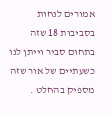אמורים לנחות בסביבות 18 שזה בתחום סביר וייתן לנו כשעתיים של אור שזה מספיק בהחלט .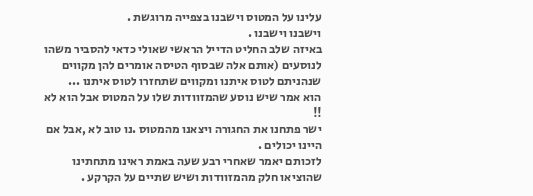עלינו על המטוס וישבנו בצפייה מרוגשת .
וישבנו וישבנו .
באיזה שלב החליט הדייל הראשי שאולי כדאי להסביר משהו לנוסעים (אותם אלה שבסוף הטיסה אומרים להן מקווים שנהניתם לטוס איתנו ומקווים שתחזרו לטוס איתנו ...
הוא אמר שיש נוסע שהמזוודות שלו על המטוס אבל הוא לא !!
ישר פתחנו את החגורה ויצאנו מהמטוס .נו טוב לא ,אבל אם היינו יכולים .
לזכותם יאמר שאחרי רבע שעה באמת ראינו מתחתינו שהוציאו חלק מהמזוודות ושיש שתיים על הקרקע .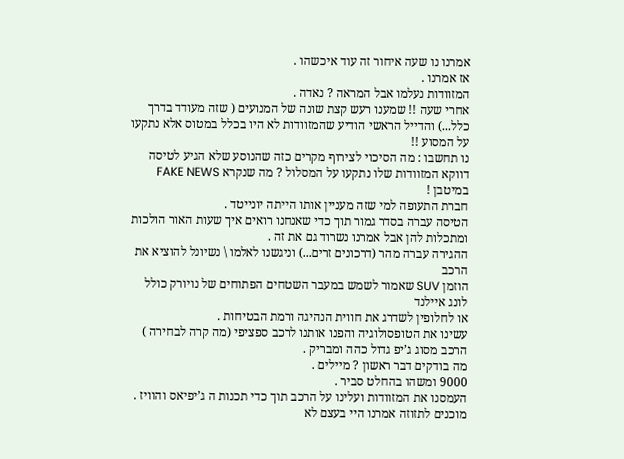אמרנו נו שעה איחור זה עוד איכשהו .
אז אמרנו .
המזוודות נעלמו אבל המראה ? נאדה .
אחרי שעה !! שמענו רעש קצת שונה של המנועים ( שזה מעודד בדרך כלל...) והדייל הראשי הודיע שהמזוודות לא היו בכלל במטוס אלא נתקעו על המסוע !!
נו תחשבו : מה הסיכוי לצירוף מקרים כזה שהנוסע שלא הגיע לטיסה דווקא המזוודות שלו נתקעו על המסלול ? מה שנקרא FAKE NEWS במיטבן !
חברת התעופה למי שזה מעניין אותו הייתה יונייטד .
הטיסה עברה בסדר גמור תוך כדי שאנחנו רואים איך שעות האור הולכות ומתכלות להן אבל אמרנו נשרוד גם את זה .
ההגירה עברה מהר (דרכונים זרים...) וניגשנו לאלמו \ נשיונל להוציא את הרכב
הוזמן SUV שאמור לשמש במעבר השטחים הפתוחים של נויורק כולל לונג איילנד
או לחלופין לשדרג את חווית הנהיגה ורמת הבטיחות .
עשינו את הטופסולוגיה והפנו אותנו לרכב ספציפי (מה קרה לבחירה )
הרכב מסוג ג’יפ גדול כהה ומבריק .
מה בודקים דבר ראשון ? מיילים .
9000 ומשהו בהחלט סביר .
העמסנו את המזוודות ועלינו על הרכב תוך כדי תכנות ה ג’יפיאס והוויז .
מוכנים לתזוזה אמרנו היי בעצם לא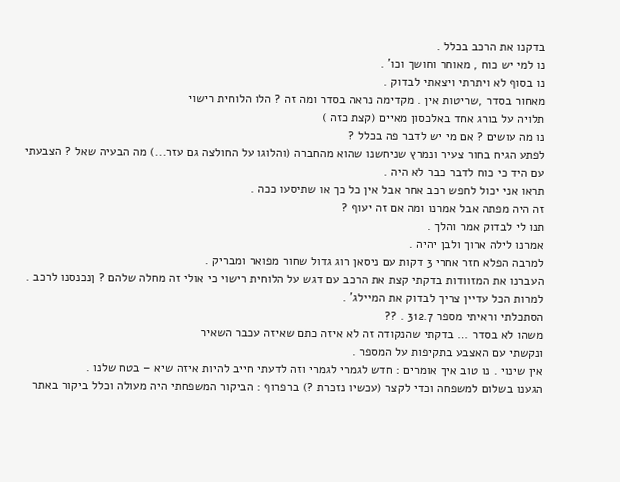בדקנו את הרכב בכלל .
נו למי יש כוח , מאוחר וחושך וכו’ .
נו בסוף לא ויתרתי ויצאתי לבדוק .
מאחור בסדר ,שריטות אין . מקדימה נראה בסדר ומה זה ? הלו הלוחית רישוי
תלויה על בורג אחד באלכסון מאיים (קצת כזה )
נו מה עושים ? אם מי יש לדבר פה בכלל ?
לפתע הגיח בחור צעיר ונמרץ שניחשנו שהוא מהחברה (והלוגו על החולצה גם עזר...) מה הבעיה שאל ? הצבעתי עם היד כי כוח לדבר כבר לא היה .
תראו אני יכול לחפש רכב אחר אבל אין כל כך או שתיסעו ככה .
זה היה מפתה אבל אמרנו ומה אם זה יעוף ?
תנו לי לבדוק אמר והלך .
אמרנו לילה ארוך ולבן יהיה .
למרבה הפלא חזר אחרי 3 דקות עם ניסאן רוג גדול שחור מפואר ומבריק .
העברנו את המזוודות בדקתי קצת את הרכב עם דגש על הלוחית רישוי כי אולי זה מחלה שלהם ? ןנכנסנו לרכב .
למרות הכל עדיין צריך לבדוק את המיילג’ .
הסתכלתי וראיתי מספר 312.7 . ??
משהו לא בסדר … בדקתי שהנקודה זה לא איזה כתם שאיזה עכבר השאיר
ונקשתי עם האצבע בתקיפות על המספר .
אין שינוי . נו טוב איך אומרים : חדש לגמרי לגמרי וזה לדעתי חייב להיות איזה שיא – בטח שלנו .
הגענו בשלום למשפחה וכדי לקצר (עכשיו נזכרת ?) ברפרוף : הביקור המשפחתי היה מעולה וכלל ביקור באתר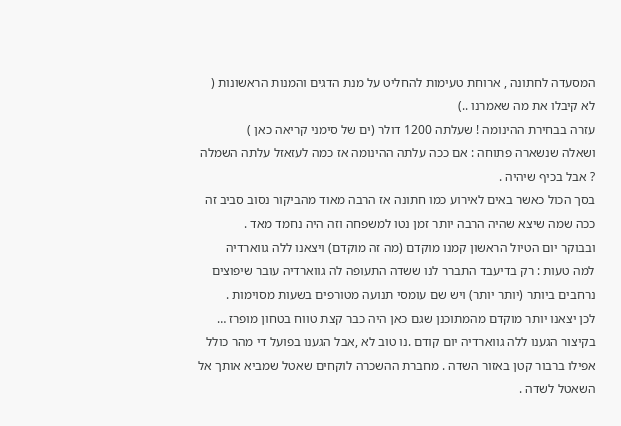המסעדה לחתונה , ארוחת טעימות להחליט על מנת הדגים והמנות הראשונות ( לא קיבלו את מה שאמרנו ..)
עזרה בבחירת ההינומה ! שעלתה 1200 דולר (ים של סימני קריאה כאן )
ושאלה שנשארה פתוחה : אם ככה עלתה ההינומה אז כמה לעזאזל עלתה השמלה ? אבל בכיף שיהיה .
בסך הכול כאשר באים לאירוע כמו חתונה אז הרבה מאוד מהביקור נסוב סביב זה
ככה שמה שיצא שהיה הרבה יותר זמן נטו למשפחה וזה היה נחמד מאד .
ובבוקר יום הטיול הראשון קמנו מוקדם (מה זה מוקדם) ויצאנו ללה גווארדיה
למה טעות : רק בדיעבד התברר לנו ששדה התעופה לה גווארדיה עובר שיפוצים נרחבים ביותר (יותר יותר) ויש שם עומסי תנועה מטורפים בשעות מסוימות .
לכן יצאנו יותר מוקדם מהמתוכנן שגם כאן היה כבר קצת טווח בטחון מופרז …
בקיצור הגענו ללה גווארדיה יום קודם .נו טוב לא ,אבל הגענו בפועל די מהר כולל אפילו ברבור קטן באזור השדה . מחברת ההשכרה לוקחים שאטל שמביא אותך אל השאטל לשדה .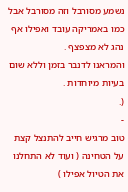נשמע מסורבל וזה מסורבל אבל כמו באמריקה עובד ואפילו אף נהג לא מצפצף .
והמראנו לדנבר בזמן וללא שום בעיות מיוחדות .
(.
-
טוב מרגיש חייב להתנצל קצת על הטחינה ( ועוד לא התחלנו את הטיול אפילו )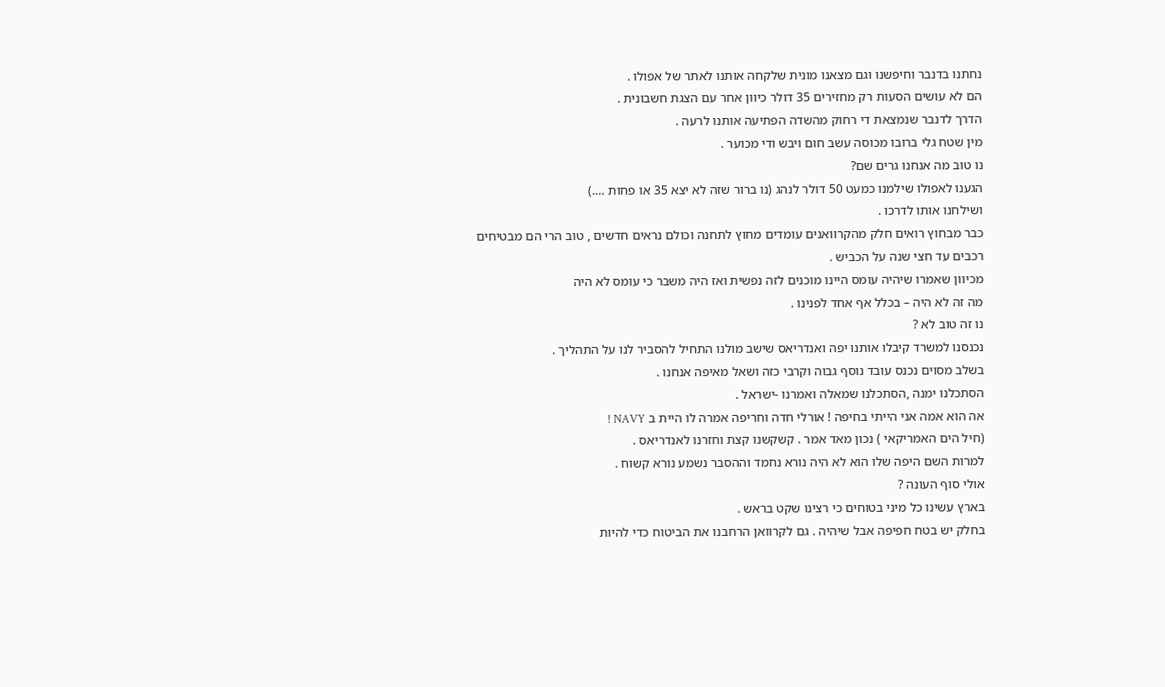נחתנו בדנבר וחיפשנו וגם מצאנו מונית שלקחה אותנו לאתר של אפולו .
הם לא עושים הסעות רק מחזירים 35 דולר כיוון אחר עם הצגת חשבונית .
הדרך לדנבר שנמצאת די רחוק מהשדה הפתיעה אותנו לרעה .
מין שטח גלי ברובו מכוסה עשב חום ויבש ודי מכוער .
נו טוב מה אנחנו גרים שם?
הגענו לאפולו שילמנו כמעט 50 דולר לנהג (נו ברור שזה לא יצא 35 או פחות ….)
ושילחנו אותו לדרכו .
כבר מבחוץ רואים חלק מהקרוואנים עומדים מחוץ לתחנה וכולם נראים חדשים , טוב הרי הם מבטיחים רכבים עד חצי שנה על הכביש .
מכיוון שאמרו שיהיה עומס היינו מוכנים לזה נפשית ואז היה משבר כי עומס לא היה
מה זה לא היה – בכלל אף אחד לפנינו .
נו זה טוב לא ?
נכנסנו למשרד קיבלו אותנו יפה ואנדריאס שישב מולנו התחיל להסביר לנו על התהליך .
בשלב מסוים נכנס עובד נוסף גבוה וקרבי כזה ושאל מאיפה אנחנו .
הסתכלנו ימנה ,הסתכלנו שמאלה ואמרנו -ישראל .
אה הוא אמה אני הייתי בחיפה ! אורלי חדה וחריפה אמרה לו היית ב NAVY !
(חיל הים האמריקאי ) נכון מאד אמר . קשקשנו קצת וחזרנו לאנדריאס .
למרות השם היפה שלו הוא לא היה נורא נחמד וההסבר נשמע נורא קשוח .
אולי סוף העונה ?
בארץ עשינו כל מיני בטוחים כי רצינו שקט בראש .
בחלק יש בטח חפיפה אבל שיהיה . גם לקרוואן הרחבנו את הביטוח כדי להיות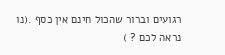רגועים וברור שהכול חינם אין כסף .(נו נראה לכם ? )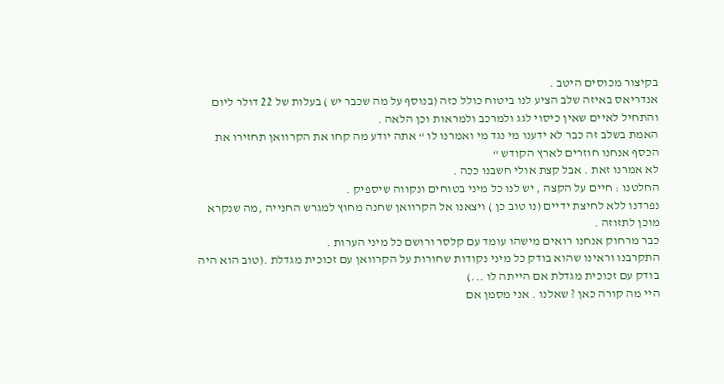בקיצור מכוסים היטב .
אנדריאס באיזה שלב הציע לנו ביטוח כולל כזה (בנוסף על מה שכבר יש ) בעלות של 22 דולר ליום והתחיל לאיים שאין כיסוי לגג ולמרכב ולמראות וכן הלאה .
האמת בשלב זה כבר לא ידענו מי נגד מי ואמרנו לו “ אתה יודע מה קחו את הקרוואן תחזירו את הכסף אנחנו חוזרים לארץ הקודש “
לא אמרנו זאת . אבל קצת אולי חשבנו ככה .
החלטנו : חיים על הקצה , יש לנו כל מיני בטוחים ונקווה שיספיק .
נפרדנו ללא לחיצת ידיים (נו טוב כן ) ויצאנו אל הקרוואן שחנה מחוץ למגרש החנייה ,מה שנקרא מוכן לתזוזה .
כבר מרחוק אנחנו רואים מישהו עומד עם קלסר ורושם כל מיני הערות .
התקרבנו וראינו שהוא בודק כל מיני נקודות שחורות על הקרוואן עם זכוכית מגדלת .(טוב הוא היה בודק עם זכוכית מגדלת אם הייתה לו ...)
היי מה קורה כאן ? שאלנו . אני מסמן אם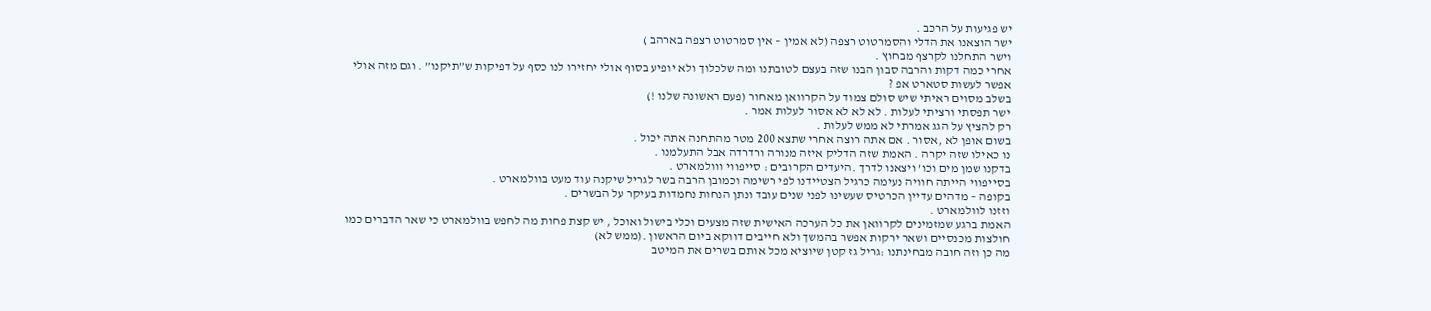יש פגיעות על הרכב .
ישר הוצאנו את הדלי והסמרטוט רצפה (לא אמין – אין סמרטוט רצפה בארהב )
וישר התחלנו לקרצף מבחוץ .
אחרי כמה דקות והרבה סבון הבנו שזה בעצם לטובתנו ומה שלכלוך ולא יופיע בסוף אולי יחזירו לנו כסף על דפיקות ש”תיקנו” . וגם מזה אולי אפשר לעשות סטארט אפ ?
בשלב מסוים ראיתי שיש סולם צמוד על הקרוואן מאחור (פעם ראשונה שלנו !)
ישר תפסתי ורציתי לעלות . לא לא לא אסור לעלות אמר .
רק להציץ על הגג אמרתי לא ממש לעלות .
בשום אופן לא ,אסור . אם אתה רוצה אחרי שתצא 200 מטר מהתחנה אתה יכול .
נו כאילו שזה יקרה . האמת שזה הדליק איזה מנורה ורדרדה אבל התעלמנו .
בדקנו שמן מים וכו’ ויצאנו לדרך .היעדים הקרובים : סייפווי ווולמארט .
בסייפווי הייתה חוויה נעימה כרגיל הצטיידנו לפי רשימה וכמובן הרבה בשר לגריל שיקנה עוד מעט בוולמארט .
בקופה – מדהים עדיין הכרטיס שעשינו לפני שנים עובד ונתן הנחות נחמדות בעיקר על הבשרים .
וזזנו לוולמארט .
האמת ברגע שמזמינים לקרוואן את כל הערכה האישית שזה מצעים וכלי בישול ואוכל , יש קצת פחות מה לחפש בוולמארט כי שאר הדברים כמו חולצות מכנסיים ושאר ירקות אפשר בהמשך ולא חייבים דווקא ביום הראשון .(ממש לא)
מה כן וזה חובה מבחינתנו :גריל גז קטן שיוציא מכל אותם בשרים את המיטב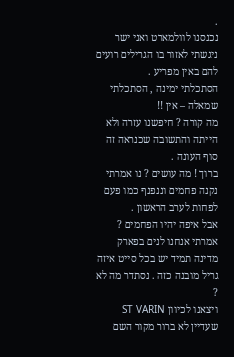.
נכנסנו לוולמארט ואני ישר ניגשתי לאזור בו הגרילים רועים להם באין מפריע .
הסתכלתי ימינה , הסתכלתי שמאלה – אין !!
מה קורה ? חיפשנו עזרה ולא הייתה והתשובה שכנראה זה סוף העונה .
ברוך ! מה עושים ? נו אמרתי נקנה פחמים וננפנף כמו פעם לפחות לערב הראשון .
אבל איפה יהיו הפחמים ? אמרתי אנחנו לנים בפארק מדינה תמיד יש בכל סייט איזה גריל מובנה כזה . נסתדר מה לא ?
ויצאנו לכיוון ST VARIN שעדיין לא ברור מקור השם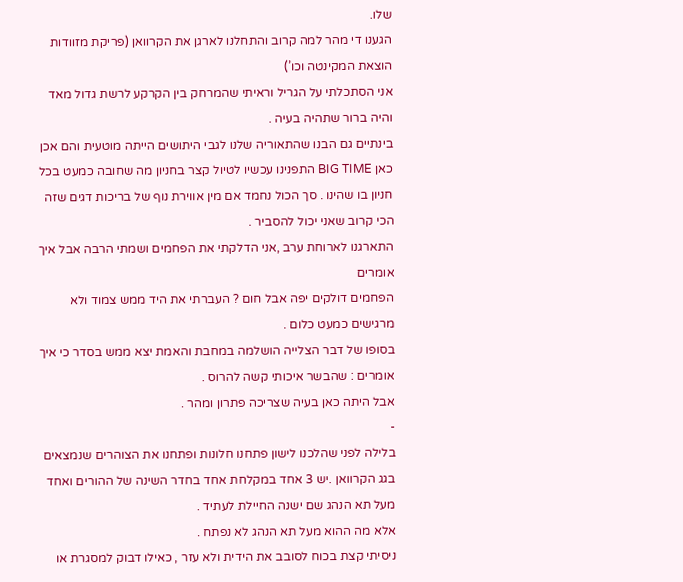שלו.
הגענו די מהר למה קרוב והתחלנו לארגן את הקרוואן (פריקת מזוודות הוצאת המקינטה וכו’)
אני הסתכלתי על הגריל וראיתי שהמרחק בין הקרקע לרשת גדול מאד והיה ברור שתהיה בעיה .
בינתיים גם הבנו שהתאוריה שלנו לגבי היתושים הייתה מוטעית והם אכן כאן BIG TIME התפנינו עכשיו לטיול קצר בחניון מה שחובה כמעט בכל חניון בו שהינו . סך הכול נחמד אם מין אווירת נוף של בריכות דגים שזה הכי קרוב שאני יכול להסביר .
התארגנו לארוחת ערב ,אני הדלקתי את הפחמים ושמתי הרבה אבל איך אומרים
הפחמים דולקים יפה אבל חום ? העברתי את היד ממש צמוד ולא מרגישים כמעט כלום .
בסופו של דבר הצלייה הושלמה במחבת והאמת יצא ממש בסדר כי איך אומרים : שהבשר איכותי קשה להרוס .
אבל היתה כאן בעיה שצריכה פתרון ומהר .
-
בלילה לפני שהלכנו לישון פתחנו חלונות ופתחנו את הצוהרים שנמצאים בגג הקרוואן .יש 3 אחד במקלחת אחד בחדר השינה של ההורים ואחד מעל תא הנהג שם ישנה החיילת לעתיד .
אלא מה ההוא מעל תא הנהג לא נפתח .
ניסיתי קצת בכוח לסובב את הידית ולא עזר , כאילו דבוק למסגרת או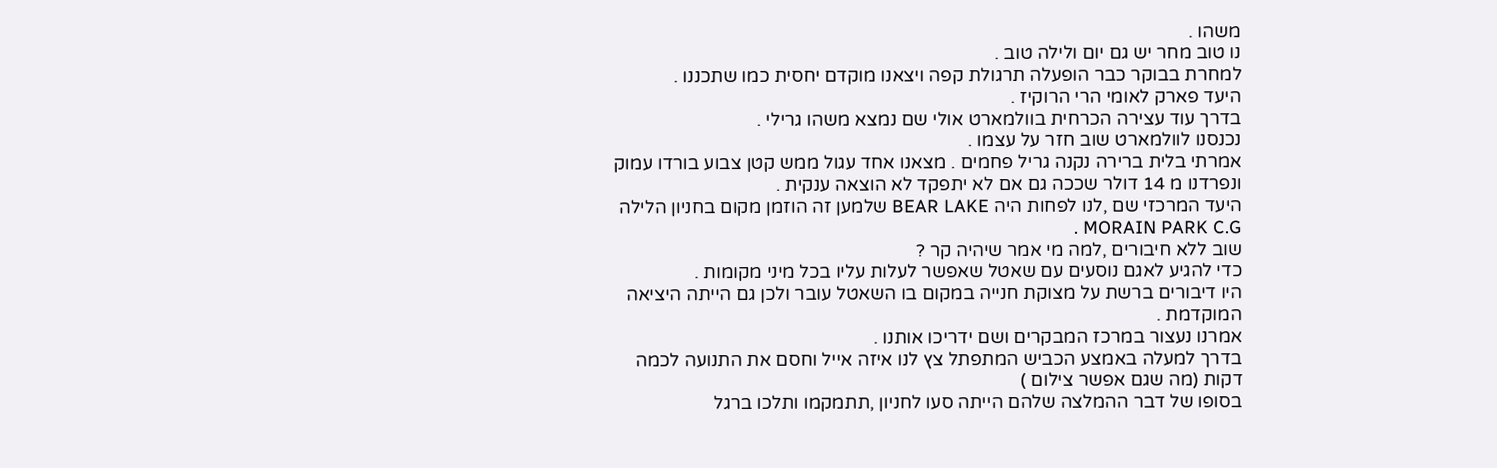משהו .
נו טוב מחר יש גם יום ולילה טוב .
למחרת בבוקר כבר הופעלה תרגולת קפה ויצאנו מוקדם יחסית כמו שתכננו .
היעד פארק לאומי הרי הרוקיז .
בדרך עוד עצירה הכרחית בוולמארט אולי שם נמצא משהו גרילי .
נכנסנו לוולמארט שוב חזר על עצמו .
אמרתי בלית ברירה נקנה גריל פחמים . מצאנו אחד עגול ממש קטן צבוע בורדו עמוק ונפרדנו מ 14 דולר שככה גם אם לא יתפקד לא הוצאה ענקית .
היעד המרכזי שם ,לנו לפחות היה BEAR LAKE שלמען זה הוזמן מקום בחניון הלילה MORAIN PARK C.G .
שוב ללא חיבורים ,למה מי אמר שיהיה קר ?
כדי להגיע לאגם נוסעים עם שאטל שאפשר לעלות עליו בכל מיני מקומות .
היו דיבורים ברשת על מצוקת חנייה במקום בו השאטל עובר ולכן גם הייתה היציאה המוקדמת .
אמרנו נעצור במרכז המבקרים ושם ידריכו אותנו .
בדרך למעלה באמצע הכביש המתפתל צץ לנו איזה אייל וחסם את התנועה לכמה דקות (מה שגם אפשר צילום )
בסופו של דבר ההמלצה שלהם הייתה סעו לחניון ,תתמקמו ותלכו ברגל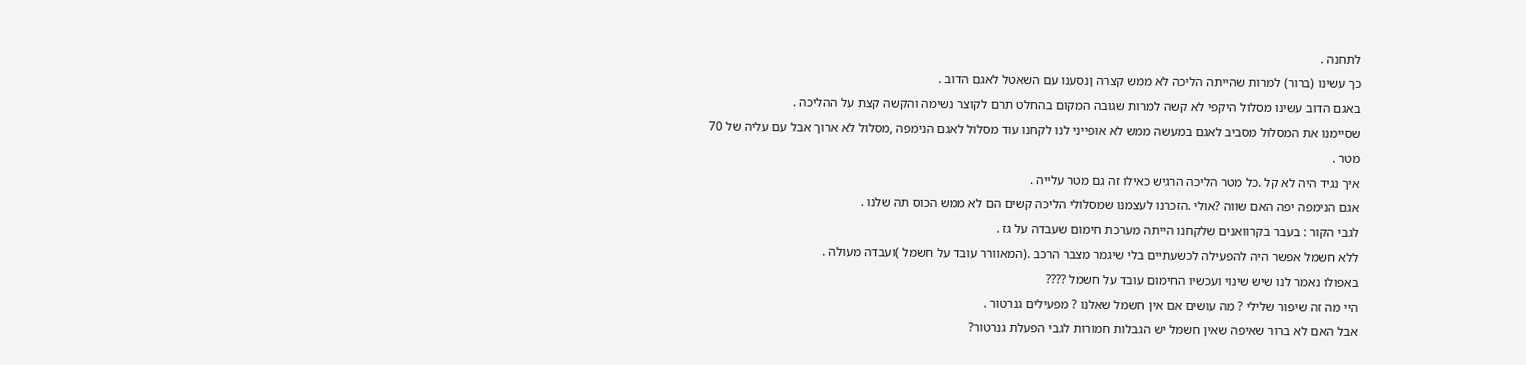לתחנה .
כך עשינו (ברור) למרות שהייתה הליכה לא ממש קצרה ןנסענו עם השאטל לאגם הדוב .
באגם הדוב עשינו מסלול היקפי לא קשה למרות שגובה המקום בהחלט תרם לקוצר נשימה והקשה קצת על ההליכה .
שסיימנו את המסלול מסביב לאגם במעשה ממש לא אופייני לנו לקחנו עוד מסלול לאגם הנימפה ,מסלול לא ארוך אבל עם עליה של 70 מטר .
איך נגיד היה לא קל .כל מטר הליכה הרגיש כאילו זה גם מטר עלייה .
אגם הנימפה יפה האם שווה ?אולי .הזכרנו לעצמנו שמסלולי הליכה קשים הם לא ממש הכוס תה שלנו .
לגבי הקור : בעבר בקרוואנים שלקחנו הייתה מערכת חימום שעבדה על גז .
ללא חשמל אפשר היה להפעילה לכשעתיים בלי שיגמר מצבר הרכב .(המאוורר עובד על חשמל )ועבדה מעולה .
באפולו נאמר לנו שיש שינוי ועכשיו החימום עובד על חשמל ????
היי מה זה שיפור שלילי ? מה עושים אם אין חשמל שאלנו ? מפעילים גנרטור .
אבל האם לא ברור שאיפה שאין חשמל יש הגבלות חמורות לגבי הפעלת גנרטור?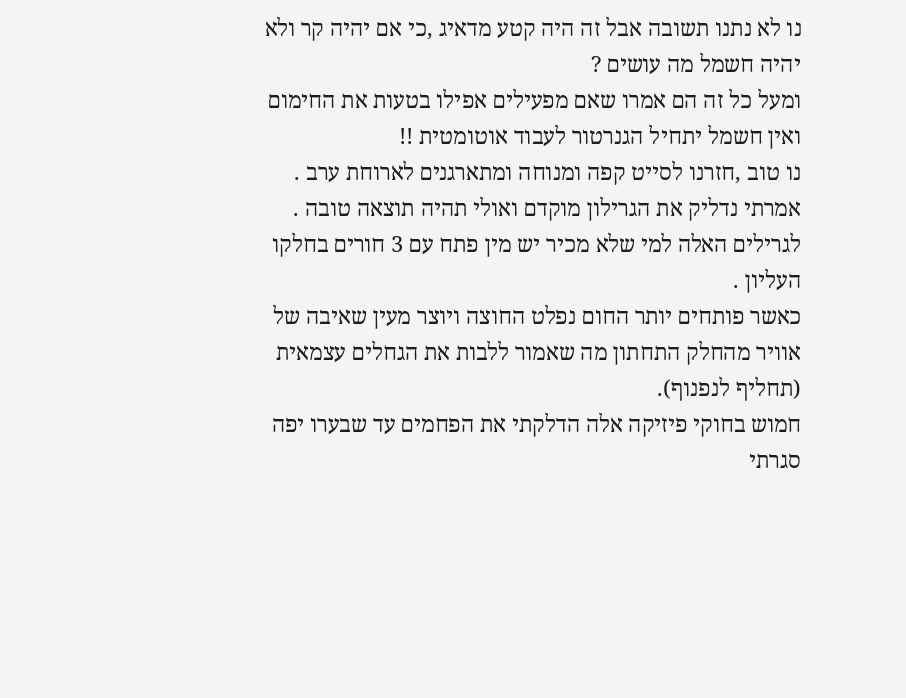נו לא נתנו תשובה אבל זה היה קטע מדאיג ,כי אם יהיה קר ולא יהיה חשמל מה עושים ?
ומעל כל זה הם אמרו שאם מפעילים אפילו בטעות את החימום ואין חשמל יתחיל הגנרטור לעבוד אוטומטית !!
נו טוב ,חזרנו לסייט קפה ומנוחה ומתארגנים לארוחת ערב .
אמרתי נדליק את הגרילון מוקדם ואולי תהיה תוצאה טובה .
לגרילים האלה למי שלא מכיר יש מין פתח עם 3 חורים בחלקו העליון .
כאשר פותחים יותר החום נפלט החוצה ויוצר מעין שאיבה של אוויר מהחלק התחתון מה שאמור ללבות את הגחלים עצמאית (תחליף לנפנוף).
חמוש בחוקי פיזיקה אלה הדלקתי את הפחמים עד שבערו יפה סגרתי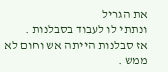את הגריל
ונתתי לו לעבוד בסבלנות .
אז סבלנות הייתה אש וחום לא ממש .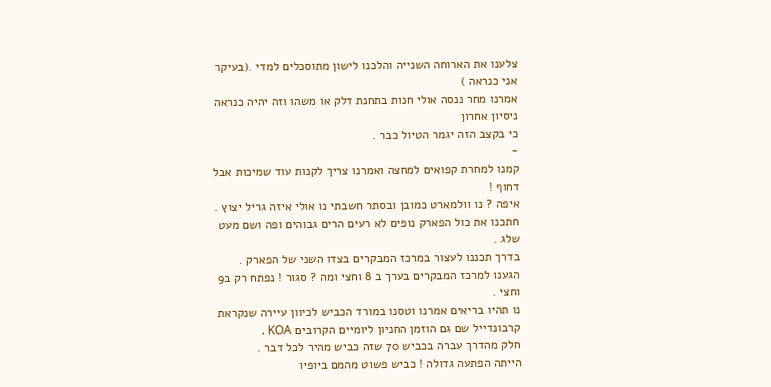צלענו את הארוחה השנייה והלכנו לישון מתוסכלים למדי .(בעיקר אני כנראה )
אמרנו מחר ננסה אולי חנות בתחנת דלק או משהו וזה יהיה כנראה ניסיון אחרון
כי בקצב הזה יגמר הטיול כבר .
-
קמנו למחרת קפואים למחצה ואמרנו צריך לקנות עוד שמיכות אבל דחוף !
איפה ? נו וולמארט כמובן ובסתר חשבתי נו אולי איזה גריל יצוץ .
חתכנו את כול הפארק נופים לא רעים הרים גבוהים ופה ושם מעט שלג .
בדרך תכננו לעצור במרכז המבקרים בצדו השני של הפארק .
הגענו למרכז המבקרים בערך ב 8 וחצי ומה ? סגור ! נפתח רק ב9 וחצי .
נו תהיו בריאים אמרנו וטסנו במורד הכביש לכיוון עיירה שנקראת קרבונדייל שם גם הוזמן החניון ליומיים הקרובים KOA .
חלק מהדרך עברה בכביש 70 שזה כביש מהיר לכל דבר .
הייתה הפתעה גדולה ! כביש פשוט מהמם ביופיו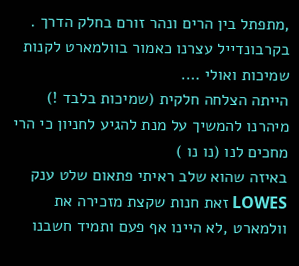,מתפתל בין הרים ונהר זורם בחלק הדרך .
בקרבונדייל עצרנו כאמור בוולמארט לקנות שמיכות ואולי ….
הייתה הצלחה חלקית (שמיכות בלבד !)
מיהרנו להמשיך על מנת להגיע לחניון כי הרי מחכים לנו (נו נו )
באיזה שהוא שלב ראיתי פתאום שלט ענק LOWES זאת חנות שקצת מזכירה את וולמארט ,לא היינו אף פעם ותמיד חשבנו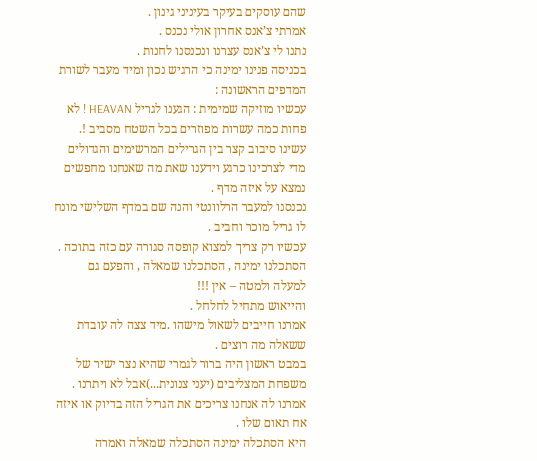שהם עוסקים בעיקר בעיניני גינון .
אמרתי צ’אנס אחרון אולי נכנס .
נתנו לי צ’אנס עצרנו ונכנסנו לחנות .
בכניסה פנינו ימינה כי הרגיש נכון ומיד מעבר לשורת המדפים הראשונה :
עכשיו מוזיקה שמימית : הגענו לגריל HEAVAN ! לא פחות כמה עשרות מפוזרים בכל השטח מסביב !.
עשינו סיבוב קצר בין הגרילים המרשימים והגדולים מדי לצרכינו כרגע וידענו שאת מה שאנחנו מחפשים נמצא על איזה מדף .
נכנסנו למעבר הרלוונטי והנה שם במדף השלישי מונח לו גריל מוכר וחביב .
עכשיו רק צריך למצוא קופסה סגורה עם כזה בתוכה .
הסתכלנו ימינה , הסתכלנו שמאלה , והפעם גם למעלה ולמטה – אין !!!
והייאוש מתחיל לחלחל .
אמרנו חייבים לשאול מישהו .מיד צצה לה עובדת ששאלה מה רוצים .
במבט ראשון היה ברור לגמרי שהיא נצר ישיר של משפחת המצליבים (יעני צנונית...)אבל לא ויתרנו .
אמרנו לה אנחנו צריכים את הגריל הזה בדיוק או איזה אח תאום שלו .
היא הסתכלה ימינה הסתכלה שמאלה ואמרה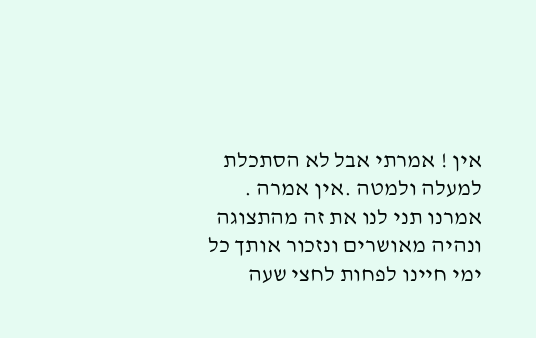אין ! אמרתי אבל לא הסתכלת למעלה ולמטה .אין אמרה .
אמרנו תני לנו את זה מהתצוגה ונהיה מאושרים ונזכור אותך כל ימי חיינו לפחות לחצי שעה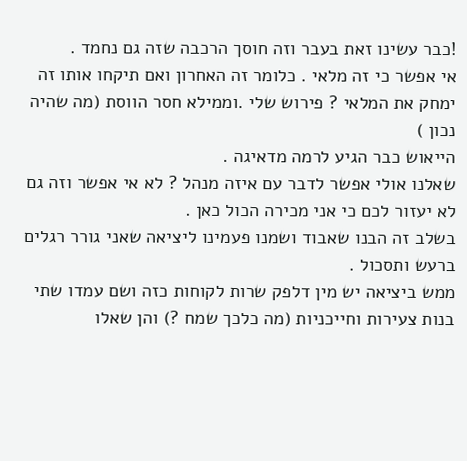!כבר עשינו זאת בעבר וזה חוסך הרכבה שזה גם נחמד .
אי אפשר כי זה מלאי . כלומר זה האחרון ואם תיקחו אותו זה ימחק את המלאי ? פירוש שלי .וממילא חסר הווסת (מה שהיה נכון )
הייאוש כבר הגיע לרמה מדאיגה .
שאלנו אולי אפשר לדבר עם איזה מנהל ? לא אי אפשר וזה גם לא יעזור לכם כי אני מכירה הכול כאן .
בשלב זה הבנו שאבוד ושמנו פעמינו ליציאה שאני גורר רגלים ברעש ותסכול .
ממש ביציאה יש מין דלפק שרות לקוחות כזה ושם עמדו שתי בנות צעירות וחייכניות (מה כלכך שמח ?) והן שאלו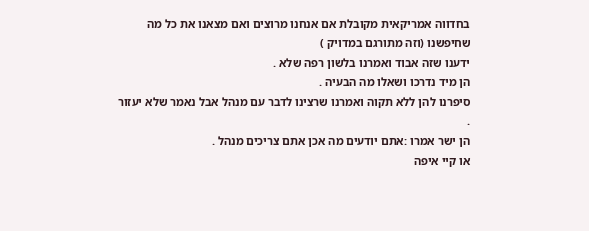בחדווה אמריקאית מקובלת אם אנחנו מרוצים ואם מצאנו את כל מה שחיפשנו (וזה מתורגם במדויק )
ידענו שזה אבוד ואמרנו בלשון רפה שלא .
הן מיד נדרכו ושאלו מה הבעיה .
סיפרנו להן ללא תקוה ואמרנו שרצינו לדבר עם מנהל אבל נאמר שלא יעזור .
הן ישר אמרו :אתם יודעים מה אכן אתם צריכים מנהל .
או קיי איפה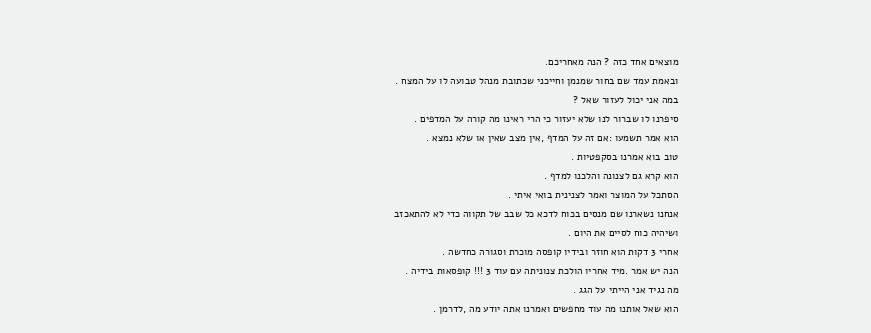מוצאים אחד כזה ? הנה מאחריכם.
ובאמת עמד שם בחור שמנמן וחייכני שכתובת מנהל טבועה לו על המצח .
במה אני יכול לעזור שאל ?
סיפרנו לו שברור לנו שלא יעזור כי הרי ראינו מה קורה על המדפים .
הוא אמר תשמעו :אם זה על המדף ,אין מצב שאין או שלא נמצא .
טוב בוא אמרנו בסקפטיות .
הוא קרא גם לצנונה והלכנו למדף .
הסתכל על המוצר ואמר לצנינית בואי איתי .
אנחנו נשארנו שם מנסים בכוח לדכא כל שבב של תקווה כדי לא להתאכזב
ושיהיה כוח לסיים את היום .
אחרי 3 דקות הוא חוזר ובידיו קופסה מוכרת וסגורה כחדשה .
הנה יש אמר .מיד אחריו הולכת צנוניתה עם עוד 3 !!! קופסאות בידיה .
מה נגיד אני הייתי על הגג .
הוא שאל אותנו מה עוד מחפשים ואמרנו אתה יודע מה ,לדרמן .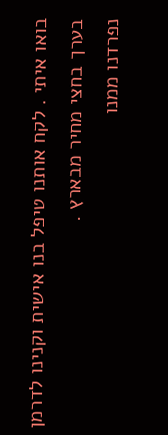בואו איתי . לקח אותנו טיפל בנו אישית וקנינו לדרמן בערך בחצי מחיר מבארץ .
נפרדנו ממנו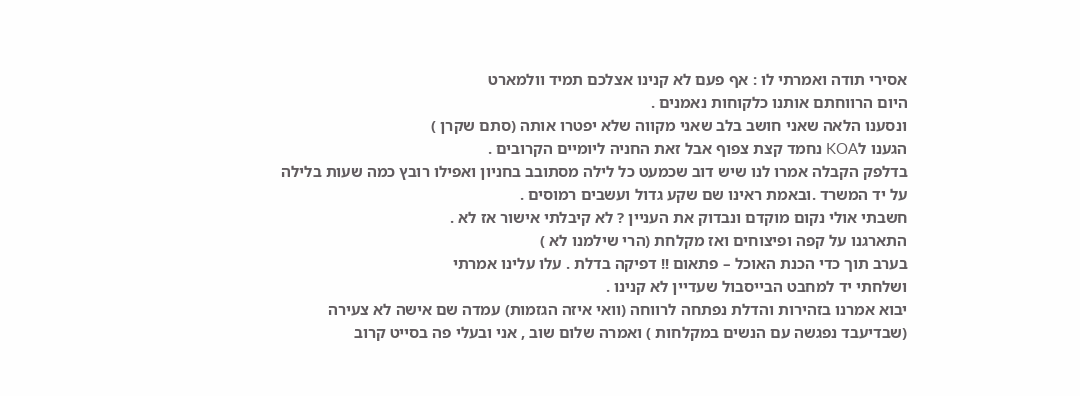אסירי תודה ואמרתי לו : אף פעם לא קנינו אצלכם תמיד וולמארט
היום הרווחתם אותנו כלקוחות נאמנים .
ונסענו הלאה שאני חושב בלב שאני מקווה שלא יפטרו אותה (סתם שקרן )
הגענו לKOA נחמד קצת צפוף אבל זאת החניה ליומיים הקרובים .
בדלפק הקבלה אמרו לנו שיש דוב שכמעט כל לילה מסתובב בחניון ואפילו רובץ כמה שעות בלילה על יד המשרד .ובאמת ראינו שם שקע גדול ועשבים רמוסים .
חשבתי אולי נקום מוקדם ונבדוק את העניין ? לא קיבלתי אישור אז לא .
התארגנו על קפה ופיצוחים ואז מקלחת (הרי שילמנו לא )
בערב תוך כדי הכנת האוכל – פתאום !! דפיקה בדלת . עלו עלינו אמרתי
ושלחתי יד למחבט הבייסבול שעדיין לא קנינו .
יבוא אמרנו בזהירות והדלת נפתחה לרווחה (וואי איזה הגזמות) עמדה שם אישה לא צעירה (שבדיעבד נפגשה עם הנשים במקלחות ) ואמרה שלום שוב , אני ובעלי פה בסייט קרוב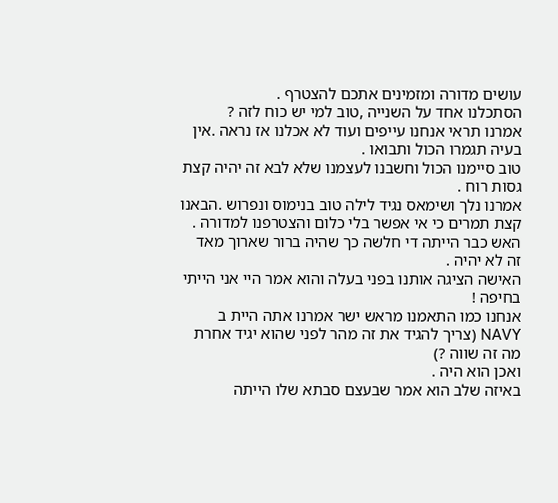עושים מדורה ומזמינים אתכם להצטרף .
הסתכלנו אחד על השנייה ,טוב למי יש כוח לזה ?
אמרנו תראי אנחנו עייפים ועוד לא אכלנו אז נראה .אין בעיה תגמרו הכול ותבואו .
טוב סיימנו הכול וחשבנו לעצמנו שלא לבא זה יהיה קצת גסות רוח .
אמרנו נלך ושימאס נגיד לילה טוב בנימוס ונפרוש .הבאנו קצת תמרים כי אי אפשר בלי כלום והצטרפנו למדורה .
האש כבר הייתה די חלשה כך שהיה ברור שארוך מאד זה לא יהיה .
האישה הציגה אותנו בפני בעלה והוא אמר היי אני הייתי בחיפה !
אנחנו כמו התאמנו מראש ישר אמרנו אתה היית ב NAVY (צריך להגיד את זה מהר לפני שהוא יגיד אחרת מה זה שווה ?)
ואכן הוא היה .
באיזה שלב הוא אמר שבעצם סבתא שלו הייתה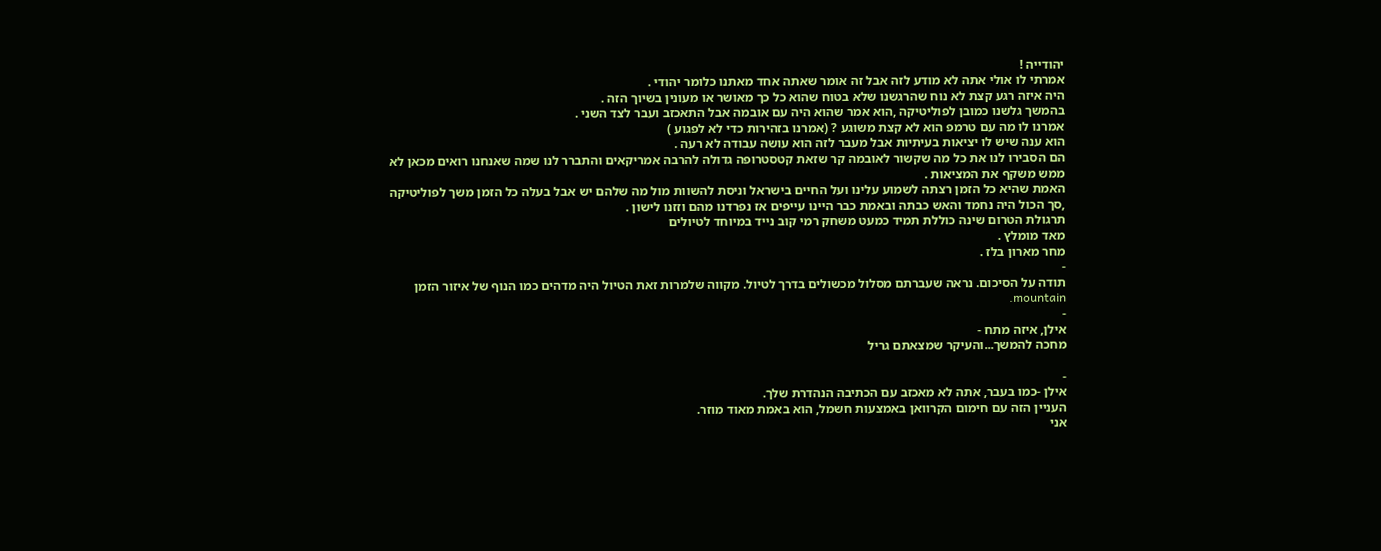יהודייה !
אמרתי לו אולי אתה לא מודע לזה אבל זה אומר שאתה אחד מאתנו כלומר יהודי .
היה איזה רגע קצת לא נוח שהרגשנו שלא בטוח שהוא כל כך מאושר או מעונין בשיוך הזה .
בהמשך גלשנו כמובן לפוליטיקה ,הוא אמר שהוא היה עם אובמה אבל התאכזב ועבר לצד השני .
אמרנו לו מה עם טרמפ הוא לא קצת משוגע ? (אמרנו בזהירות כדי לא לפגוע )
הוא ענה שיש לו יציאות בעיתיות אבל מעבר לזה הוא עושה עבודה לא רעה .
הם הסבירו לנו את כל מה שקשור לאובמה קר שזאת קטסטרופה גדולה להרבה אמריקאים והתברר לנו שמה שאנחנו רואים מכאן לא ממש משקף את המציאות .
האמת שהיא כל הזמן רצתה לשמוע עלינו ועל החיים בישראל וניסת להשוות מול מה שלהם יש אבל בעלה כל הזמן משך לפוליטיקה ,סך הכול היה נחמד והאש כבתה ובאמת כבר היינו עייפים אז נפרדנו מהם וזזנו לישון .
תרגולת הטרום שינה כוללת תמיד כמעט משחק רמי קוב נייד במיוחד לטיולים
מאד מומלץ .
מחר מארון בלז .
-
תודה על הסיכום. נראה שעברתם מסלול מכשולים בדרך לטיול. מקווה שלמרות זאת הטיול היה מדהים כמו הנוף של איזור הזמן mountain.
-
אילן, איזה מתח -
מחכה להמשך...והעיקר שמצאתם גריל

-
אילן -כמו בעבר, אתה לא מאכזב עם הכתיבה הנהדרת שלך.
העניין הזה עם חימום הקרוואן באמצעות חשמל, הוא באמת מאוד מוזר.
אני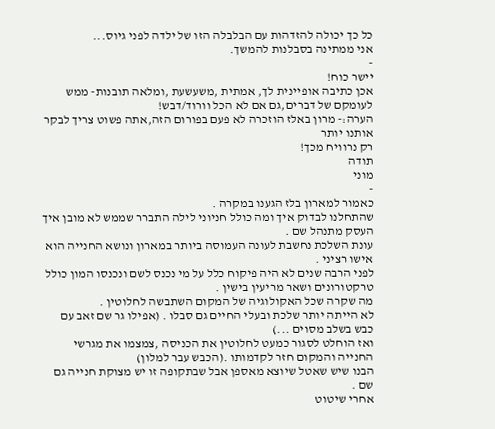כל כך יכולה להזדהות עם הבלבלה הזו של ילדה לפני גיוס...
אני ממתינה בסבלנות להמשך.
-
יישר כוח!
אכן כתיבה אופיינית לך, אמתית ,משעשעת ,ומלאה תובנות- ממש לעומקם של דברים,גם אם לא הכל וורוד/דבש!
הערה:- מרון באלז הוזכרה לא פעם בפורום הזה,אתה פשוט צריך לבקר אותנו יותר
רק נרוויח מכך!
תודה
מוני
-
כאמור למארון בלז הגענו במקרה .
שהתחלנו לבדוק איך ומה כולל חניוני לילה התברר שממש לא מובן איך העסק מתנהל שם .
עונת השלכת נחשבת לעונה העמוסה ביותר במארון ונושא החנייה הוא אישו רציני .
לפני הרבה שנים לא היה פיקוח כלל על מי נכנס לשם ונכנסו המון כולל טרקטורונים ושאר מריעין בישין .
מה שקרה שכל האקולוגיה של המקום השתבשה לחלוטין .
לא הייתה יותר שלכת ובעלי החיים גם סבלו . (אפילו גר שם זאב עם כבש בשלב מסוים ...)
ואז הוחלט לסגור כמעט לחלוטין את הכניסה ,צמצמו את מגרשי החנייה והמקום חזר לקדמותו .(הכבש עבר למלון)
הבנו שיש שאטל שיוצא מאספן אבל שבתקופה זו יש מצוקת חנייה גם שם .
אחרי שיטוט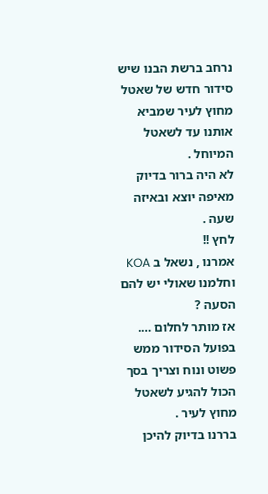נרחב ברשת הבנו שיש סידור חדש של שאטל מחוץ לעיר שמביא אותנו עד לשאטל המיוחל .
לא היה ברור בדיוק מאיפה יוצא ובאיזה שעה .
לחץ !!
אמרנו , נשאל ב KOA וחלמנו שאולי יש להם הסעה ?
אז מותר לחלום ….
בפועל הסידור ממש פשוט ונוח וצריך בסך הכול להגיע לשאטל מחוץ לעיר .
בררנו בדיוק להיכן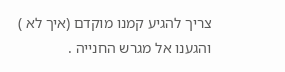צריך להגיע קמנו מוקדם (איך לא ) והגענו אל מגרש החנייה .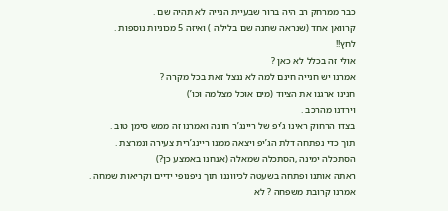כבר ממרחק רב היה ברור שבעיית הנייה לא תהיה שם .
קרוואן אחד (שנראה שחנה שם בלילה ) ואיזה 5 מכוניות נוספות .
לחץ!!
אולי זה בכלל לא כאן ?
אמרנו יש חנייה חינם למה לא ננצל זאת בכל מקרה ?
חנינו ארגנו את הציוד (מים אוכל מצלמה וכו’)
וירדנו מהרכב .
בצדו הרחוק ראינו ג’יפ של ריינג’ר חונה ואמרנו זה ממש סימן טוב .
תוך כדי נפתחה דלת הג’יפ ויצאה ממנו ריינג’רית צעירה ונמרצת .
הסתכלה ימינה ,הסתכלה שמאלה (אנחנו באמצע כן?)
ראתה אותנו ופתחה בשעטה לכיווננו תוך ניפנופי ידיים וקריאות שמחה .
אמרנו קרובת משפחה ? לא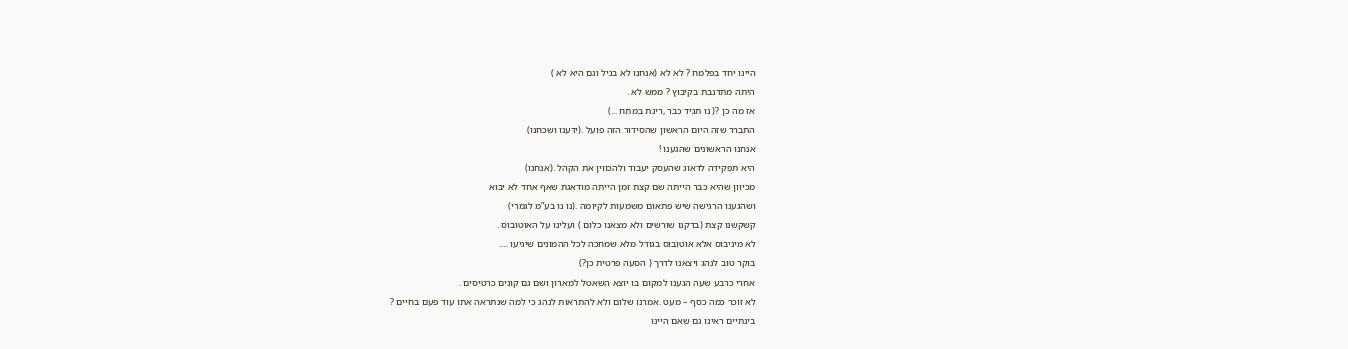היינו יחד בפלמח ? לא לא (אנחנו לא בגיל וגם היא לא )
היתה מתדנבת בקיבוץ ? ממש לא .
אז מה כן ?( נו תגיד כבר ,רינת במתח ...)
התברר שזה היום הראשון שהסידור הזה פועל .(ידענו ושכחנו)
אנחנו הראשונים שהגענו !
היא תפקידה לדאוג שהעסק יעבוד ולהכווין את הקהל .(אנחנו)
מכיוון שהיא כבר הייתה שם קצת זמן הייתה מודאגת שאף אחד לא יבוא
ושהגענו הרגישה שיש פתאום משמעות לקיומה .(נו נו בע”מ לגמרי)
קשקשנו קצת (בדקנו שורשים ולא מצאנו כלום ) ועלינו על האוטובוס .
לא מיניבוס אלא אוטובוס בגודל מלא שמחכה לכל ההמונים שיגיעו ….
בוקר טוב לנהג ויצאנו לדרך ( הסעה פרטית כן?)
אחרי כרבע שעה הגענו למקום בו יוצא השאטל למארון ושם גם קונים כרטיסים .
לא זוכר כמה כסף – מעט .אמרנו שלום ולא להתראות לנהג כי למה שנתראה אתו עוד פעם בחיים ?
בינתיים ראינו גם שאם היינו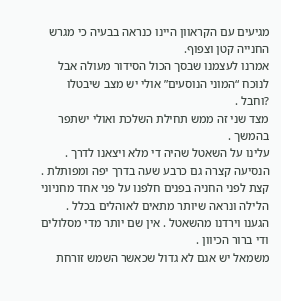מגיעים עם הקראוון היינו כנראה בבעיה כי מגרש החנייה קטן וצפוף.
אמרנו לעצמנו שבסך הכול הסידור מעולה אבל לנוכח “המוני הנוסעים” אולי יש מצב שיבטלו ?וחבל .
מצד שני זה ממש תחילת השלכת ואולי ישתפר בהמשך .
עלינו על השאטל שהיה די מלא ויצאנו לדרך .
הנסיעה קצרה גם כרבע שעה בדרך יפה ומפותלת .
קצת לפני החניה בפנים חלפנו על פני אחד מחניוני הלילה ונראה שיותר מתאים לאוהלים בכלל .
הגענו וירדנו מהשאטל . אין שם יותר מדי מסלולים ודי ברור הכיוון .
משמאל יש אגם לא גדול שכאשר השמש זורחת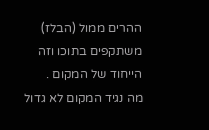ההרים ממול (הבלז) משתקפים בתוכו וזה הייחוד של המקום .
מה נגיד המקום לא גדול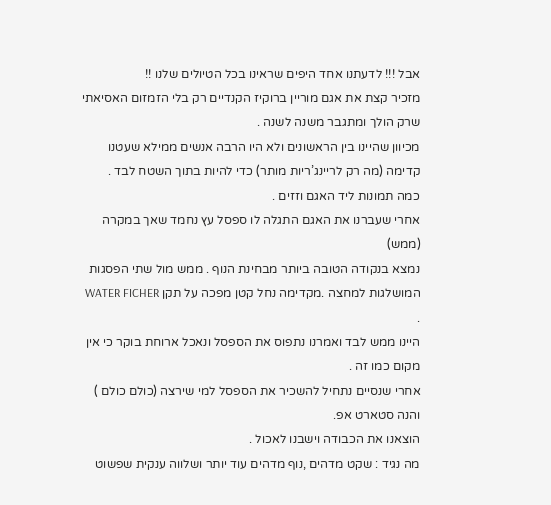אבל !!! לדעתנו אחד היפים שראינו בכל הטיולים שלנו !!
מזכיר קצת את אגם מוריין ברוקיז הקנדיים רק בלי הזמזום האסיאתי שרק הולך ומתגבר משנה לשנה .
מכיוון שהיינו בין הראשונים ולא היו הרבה אנשים ממילא שעטנו קדימה (מה רק לריינג’ריות מותר) כדי להיות בתוך השטח לבד .
כמה תמונות ליד האגם וזזים .
אחרי שעברנו את האגם התגלה לו ספסל עץ נחמד שאך במקרה (ממש)
נמצא בנקודה הטובה ביותר מבחינת הנוף . ממש מול שתי הפסגות המושלגות למחצה .מקדימה נחל קטן מפכה על תקן WATER FICHER .
היינו ממש לבד ואמרנו נתפוס את הספסל ונאכל ארוחת בוקר כי אין מקום כמו זה .
אחרי שנסיים נתחיל להשכיר את הספסל למי שירצה (כולם כולם ) והנה סטארט אפ.
הוצאנו את הכבודה וישבנו לאכול .
מה נגיד : שקט מדהים ,נוף מדהים עוד יותר ושלווה ענקית שפשוט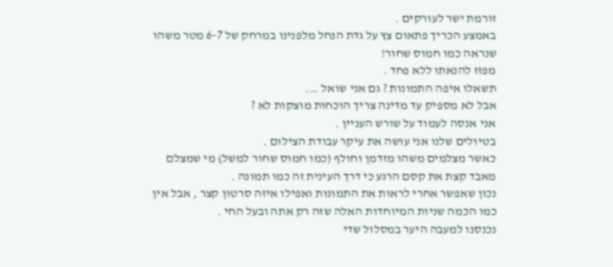זורמת ישר לעורקים .
באמצע הכריך פתאום צץ על גדת הנחל מלפנינו במרחק של 6-7 מטר משהו שנראה כמו חמוס שחור!
מפזז להנאתו ללא פחד .
תשאלו איפה התמונות ? גם אני שואל ….
אבל לא מספיק עד מדינה צריך הוכחות מוצקות לא ?
אני אנסה לעמוד על שורש העניין .
בטיולים שלנו אני עושה את עיקר עבודת הצילום .
כאשר מצלמים משהו מזדמן וחולף (כמו חמוס שחור למשל) מי שמצלם מאבד קצת את קסם הרגע כי דרך העינית זה כמו תמונה .
נכון שאפשר אחרי לראות את התמונות ואפילו איזה סרטון קצר , אבל אין כמו הכמה שניות המיוחדות האלה שזה רק אתה ובעל החי .
נכנסנו למעבה היער במסלול שדי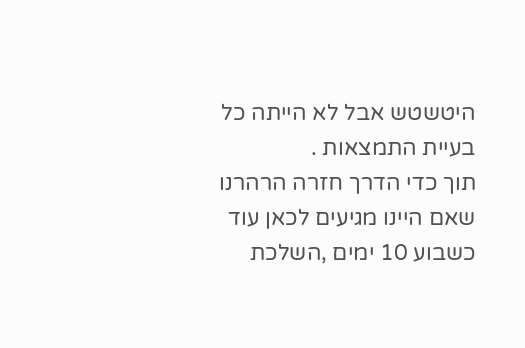היטשטש אבל לא הייתה כל בעיית התמצאות .
תוך כדי הדרך חזרה הרהרנו שאם היינו מגיעים לכאן עוד כשבוע 10 ימים ,השלכת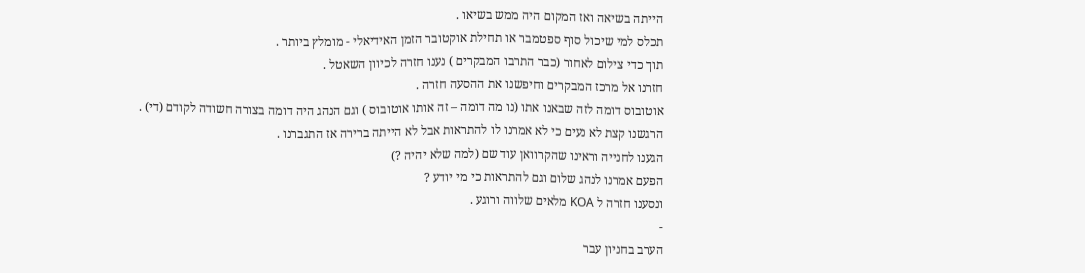הייתה בשיאה ואז המקום היה ממש בשיאו .
תכלס למי שיכול סוף ספטמבר או תחילת אוקטובר הזמן האידיאלי - מומלץ ביותר .
תוך כדי צילום לאחור (כבר התרבו המבקרים ) נענו חזרה לכיוון השאטל .
חזרנו אל מרכז המבקרים וחיפשנו את ההסעה חזרה .
אוטובוס דומה לזה שבאנו אתו (נו מה דומה – זה אותו אוטובוס ) וגם הנהג היה דומה בצורה חשודה לקודם (די) .
הרגשנו קצת לא נעים כי לא אמרנו לו להתראות אבל לא הייתה ברירה אז התגברנו .
הגענו לחנייה וראינו שהקרוואן עוד שם (למה שלא יהיה ?)
הפעם אמרנו לנהג שלום וגם להתראות כי מי יודע ?
ונסענו חזרה ל KOA מלאים שלווה ורוגע .
-
הערב בחניון עבר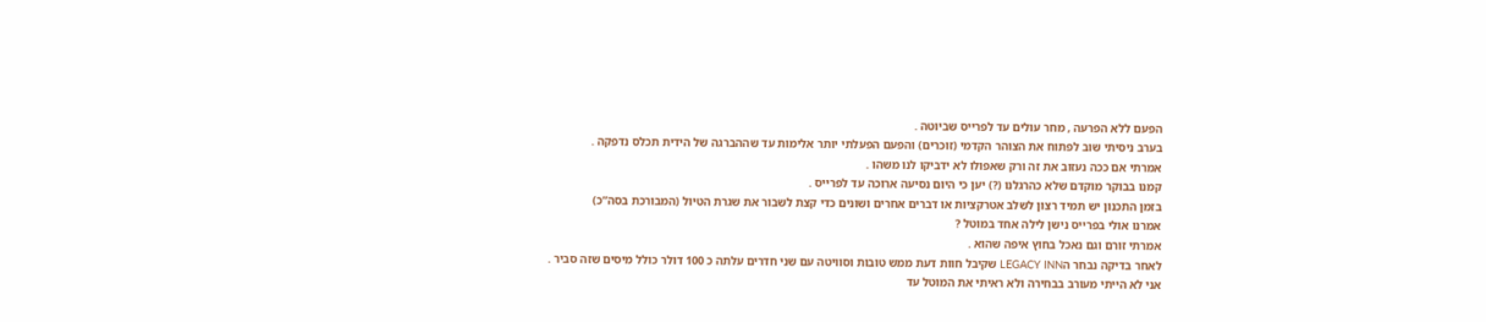הפעם ללא הפרעה , מחר עולים עד לפרייס שביוטה .
בערב ניסיתי שוב לפתוח את הצוהר הקדמי (זוכרים) והפעם הפעלתי יותר אלימות עד שההברגה של הידית תכלס נדפקה .
אמרתי אם ככה נעזוב את זה ורק שאפולו לא ידביקו לנו משהו .
קמנו בבוקר מוקדם שלא כהרגלנו (?) יען כי היום נסיעה ארוכה עד לפרייס .
בזמן התכנון יש תמיד רצון לשלב אטרקציות או דברים אחרים ושונים כדי קצת לשבור את שגרת הטיול (המבורכת בסה”כ)
אמרנו אולי בפרייס נישן לילה אחד במוטל ?
אמרתי זורם וגם נאכל בחוץ איפה שהוא .
לאחר בדיקה נבחר הLEGACY INN שקיבל חוות דעת ממש טובות וסוויטה עם שני חדרים עלתה כ 100 דולר כולל מיסים שזה סביר .
אני לא הייתי מעורב בבחירה ולא ראיתי את המוטל עד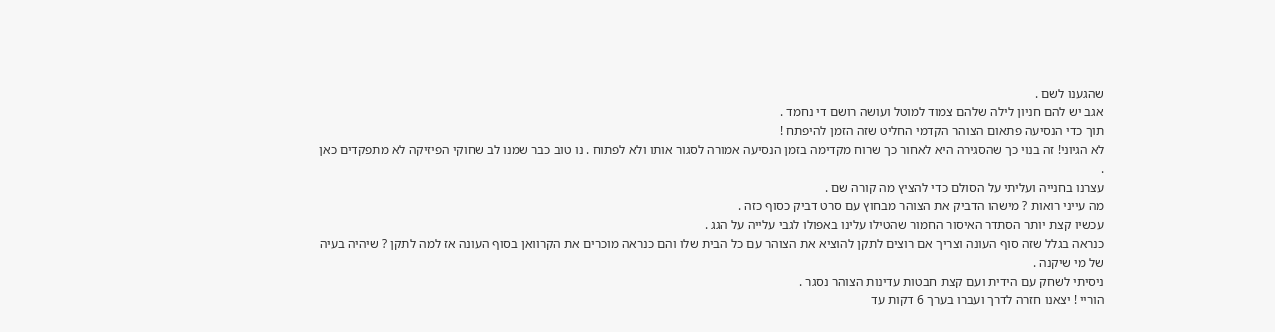שהגענו לשם .
אגב יש להם חניון לילה שלהם צמוד למוטל ועושה רושם די נחמד .
תוך כדי הנסיעה פתאום הצוהר הקדמי החליט שזה הזמן להיפתח !
לא הגיוני! זה בנוי כך שהסגירה היא לאחור כך שרוח מקדימה בזמן הנסיעה אמורה לסגור אותו ולא לפתוח . נו טוב כבר שמנו לב שחוקי הפיזיקה לא מתפקדים כאן .
עצרנו בחנייה ועליתי על הסולם כדי להציץ מה קורה שם .
מה עייני רואות ? מישהו הדביק את הצוהר מבחוץ עם סרט דביק כסוף כזה .
עכשיו קצת יותר הסתדר האיסור החמור שהטילו עלינו באפולו לגבי עלייה על הגג .
כנראה בגלל שזה סוף העונה וצריך אם רוצים לתקן להוציא את הצוהר עם כל הבית שלו והם כנראה מוכרים את הקרוואן בסוף העונה אז למה לתקן ? שיהיה בעיה של מי שיקנה .
ניסיתי לשחק עם הידית ועם קצת חבטות עדינות הצוהר נסגר .
הוריי ! יצאנו חזרה לדרך ועברו בערך 6 דקות עד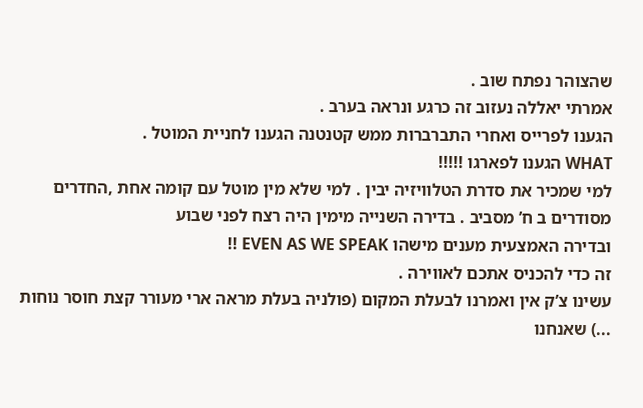שהצוהר נפתח שוב .
אמרתי יאללה נעזוב זה כרגע ונראה בערב .
הגענו לפרייס ואחרי התברברות ממש קטנטנה הגענו לחניית המוטל .
WHAT הגענו לפארגו !!!!!
למי שמכיר את סדרת הטלוויזיה יבין . למי שלא מין מוטל עם קומה אחת ,החדרים מסודרים ב ח’ מסביב . בדירה השנייה מימין היה רצח לפני שבוע
ובדירה האמצעית מענים מישהו EVEN AS WE SPEAK !!
זה כדי להכניס אתכם לאווירה .
עשינו צ’ק אין ואמרנו לבעלת המקום (פולניה בעלת מראה ארי מעורר קצת חוסר נוחות ...) שאנחנו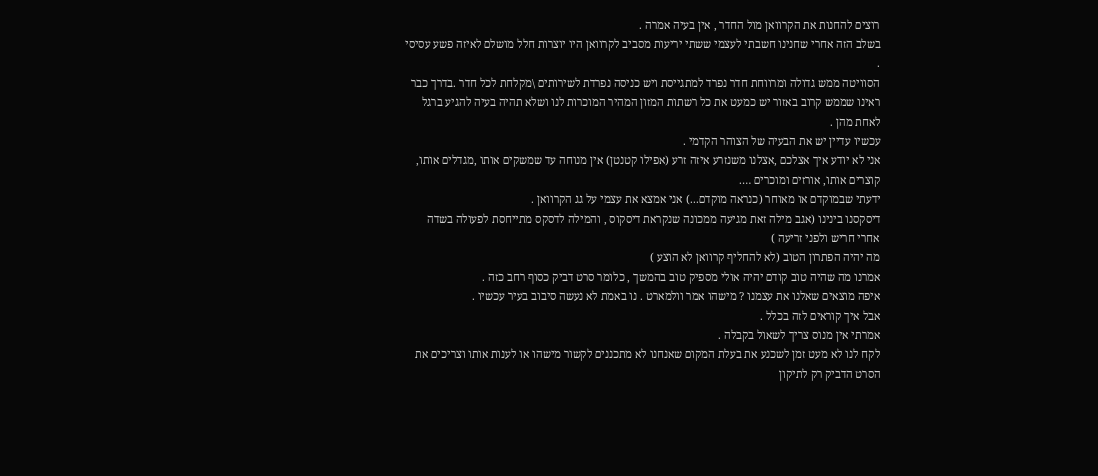רוצים להחנות את הקרוואן מול החדר , אין בעיה אמרה .
בשלב הזה אחרי שחנינו חשבתי לעצמי ששתי יריעות מסביב לקרוואן היו יוצרות חלל מושלם לאיזה פשע עסיסי .
הסוויטה ממש גדולה ומרווחת חדר נפרד למתגייסת ויש כניסה נפרדת לשירותים \מקלחת לכל חדר .בדרך כבר ראינו שממש קרוב באזור יש כמעט את כל רשתות המזון המהיר המוכרות לנו ושלא תהיה בעיה להגיע ברגל לאחת מהן .
עכשיו עדיין יש את הבעיה של הצוהר הקדמי .
אני לא יודע איך אצלכם ,אצלנו משנזרע איזה זרע (אפילו קטנטן) אין מנוחה עד שמשקים אותו ,מגדלים אותו, קוצרים אותו, אורזים ומוכרים ….
ידעתי שבמוקדם או מאוחר (כנראה מוקדם...) אני אמצא את עצמי על גג הקרוואן .
דיסקסנו בינינו (אגב מילה זאת מגיעה ממכונה שנקראת דיסקוס , והמילה לדסקס מתייחסת לפעולה בשדה אחרי חריש ולפני זריעה )
מה יהיה הפתרון הטוב (לא להחליף קרוואן לא הוצע )
אמרנו מה שהיה טוב קודם יהיה אולי מספיק טוב בהמשך , כלומר סרט דביק כסוף רחב כזה .
איפה מוצאים שאלנו את עצמנו ? מישהו אמר וולמארט . נו באמת לא נעשה סיבוב בעיר עכשיו .
אבל איך קוראים לזה בכלל .
אמרתי אין מנוס צריך לשאול בקבלה .
לקח לנו לא מעט זמן לשכנע את בעלת המקום שאנחנו לא מתכננים לקשור מישהו או לענות אותו וצריכים את הסרט הדביק רק לתיקון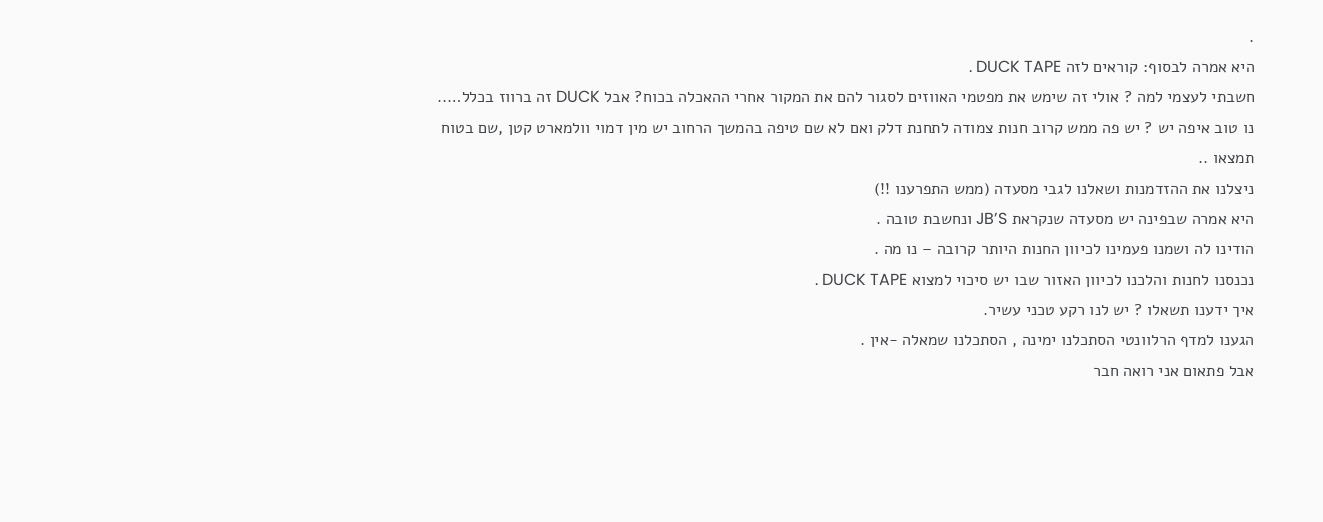.
היא אמרה לבסוף: קוראים לזה DUCK TAPE .
חשבתי לעצמי למה ? אולי זה שימש את מפטמי האווזים לסגור להם את המקור אחרי ההאכלה בכוח? אבל DUCK זה ברווז בכלל…..
נו טוב איפה יש ? יש פה ממש קרוב חנות צמודה לתחנת דלק ואם לא שם טיפה בהמשך הרחוב יש מין דמוי וולמארט קטן ,שם בטוח תמצאו ..
ניצלנו את ההזדמנות ושאלנו לגבי מסעדה (ממש התפרענו !!)
היא אמרה שבפינה יש מסעדה שנקראת JB’S ונחשבת טובה .
הודינו לה ושמנו פעמינו לכיוון החנות היותר קרובה – נו מה .
נכנסנו לחנות והלכנו לכיוון האזור שבו יש סיכוי למצוא DUCK TAPE .
איך ידענו תשאלו ? יש לנו רקע טכני עשיר.
הגענו למדף הרלוונטי הסתכלנו ימינה , הסתכלנו שמאלה -אין .
אבל פתאום אני רואה חבר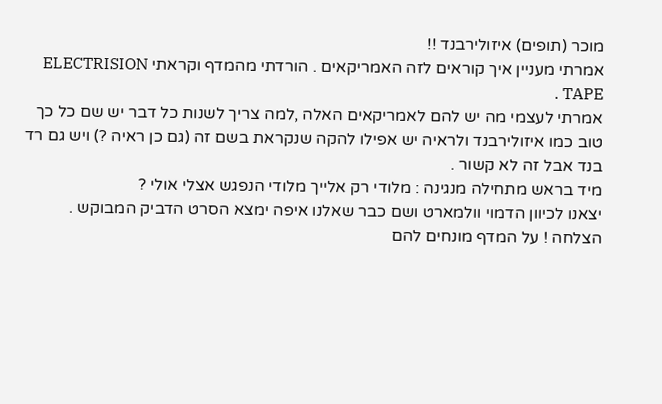מוכר (תופים) איזולירבנד !!
אמרתי מעניין איך קוראים לזה האמריקאים . הורדתי מהמדף וקראתי ELECTRISION TAPE .
אמרתי לעצמי מה יש להם לאמריקאים האלה ,למה צריך לשנות כל דבר יש שם כל כך טוב כמו איזולירבנד ולראיה יש אפילו להקה שנקראת בשם זה (גם כן ראיה ?) ויש גם רד בנד אבל זה לא קשור .
מיד בראש מתחילה מנגינה : מלודי רק אלייך מלודי הנפגש אצלי אולי ?
יצאנו לכיוון הדמוי וולמארט ושם כבר שאלנו איפה ימצא הסרט הדביק המבוקש .
הצלחה ! על המדף מונחים להם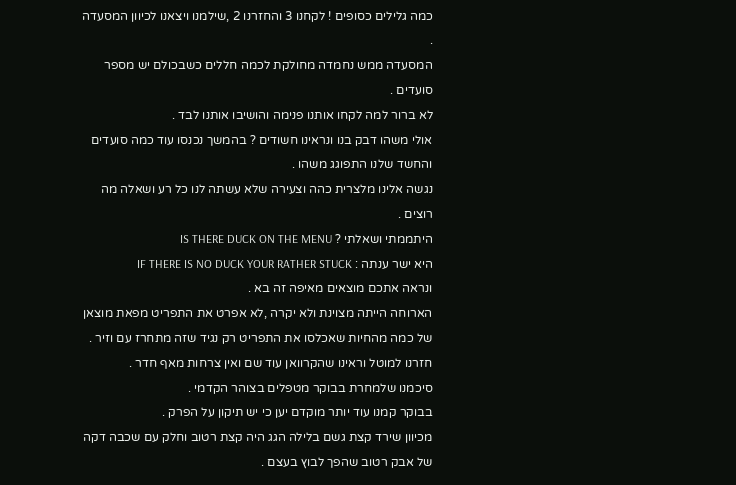כמה גלילים כסופים ! לקחנו 3 והחזרנו 2 ,שילמנו ויצאנו לכיוון המסעדה .
המסעדה ממש נחמדה מחולקת לכמה חללים כשבכולם יש מספר סועדים .
לא ברור למה לקחו אותנו פנימה והושיבו אותנו לבד .
אולי משהו דבק בנו ונראינו חשודים ? בהמשך נכנסו עוד כמה סועדים והחשד שלנו התפוגג משהו .
נגשה אלינו מלצרית כהה וצעירה שלא עשתה לנו כל רע ושאלה מה רוצים .
היתממתי ושאלתי ? IS THERE DUCK ON THE MENU
היא ישר ענתה : IF THERE IS NO DUCK YOUR RATHER STUCK
ונראה אתכם מוצאים מאיפה זה בא .
הארוחה הייתה מצוינת ולא יקרה ,לא אפרט את התפריט מפאת מוצאן של כמה מהחיות שאכלסו את התפריט רק נגיד שזה מתחרז עם וזיר .
חזרנו למוטל וראינו שהקרוואן עוד שם ואין צרחות מאף חדר .
סיכמנו שלמחרת בבוקר מטפלים בצוהר הקדמי .
בבוקר קמנו עוד יותר מוקדם יען כי יש תיקון על הפרק .
מכיוון שירד קצת גשם בלילה הגג היה קצת רטוב וחלק עם שכבה דקה של אבק רטוב שהפך לבוץ בעצם .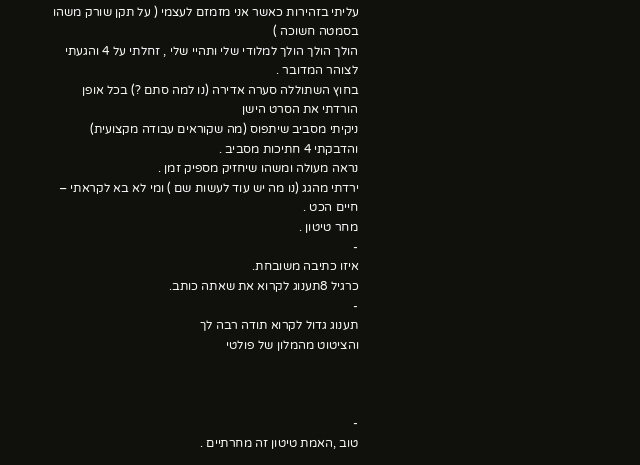עליתי בזהירות כאשר אני מזמזם לעצמי ( על תקן שורק משהו בסמטה חשוכה )
הולך הולך הולך למלודי שלי ותהיי שלי , זחלתי על 4 והגעתי לצוהר המדובר .
בחוץ השתוללה סערה אדירה (נו למה סתם ?) בכל אופן הורדתי את הסרט הישן
ניקיתי מסביב שיתפוס (מה שקוראים עבודה מקצועית) והדבקתי 4 חתיכות מסביב .
נראה מעולה ומשהו שיחזיק מספיק זמן .
ירדתי מהגג (נו מה יש עוד לעשות שם ) ומי לא בא לקראתי – חיים הכט .
מחר טיטון .
-
איזו כתיבה משובחת.
כרגיל 8תענוג לקרוא את שאתה כותב.
-
תענוג גדול לקרוא תודה רבה לך
והציטוט מהמלון של פולטי



-
טוב ,האמת טיטון זה מחרתיים .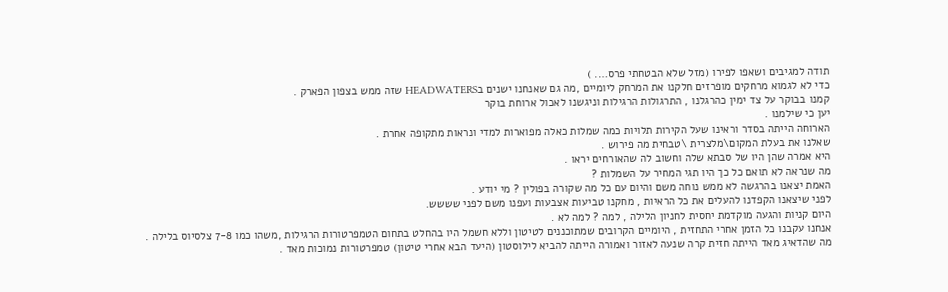תודה למגיבים ושאפו לפירו (מזל שלא הבטחתי פרס…. )
כדי לא לגמוא מרחקים מופרזים חלקנו את המרחק ליומיים ,מה גם שאנחנו ישנים בHEADWATERS שזה ממש בצפון הפארק .
קמנו בבוקר על צד ימין כהרגלנו , התרגולות הרגילות וניגשנו לאכול ארוחת בוקר
יען כי שילמנו .
הארוחה הייתה בסדר וראינו שעל הקירות תלויות כמה שמלות כאלה מפוארות למדי ונראות מתקופה אחרת .
שאלנו את בעלת המקום\מלצרית \טבחית מה פירוש .
היא אמרה שהן היו של סבתא שלה וחשוב לה שהאורחים יראו .
מה שנראה לא תואם כל כך היו תגי המחיר על השמלות ?
האמת יצאנו בהרגשה לא ממש נוחה משם והיום עם כל מה שקורה בפולין ? מי יודע .
לפני שיצאנו הקפדנו להעלים את כל הראיות , מחקנו טביעות אצבעות ועפנו משם לפני שששש.
היום קניות והגעה מוקדמת יחסית לחניון הלילה , למה ? למה לא .
אנחנו עקבנו כל הזמן אחרי התחזית , היומיים הקרובים שמתוכננים לטיטון וללא חשמל היו בהחלט בתחום הטמפרטורות הרגילות ,משהו כמו 7-8 צלסיוס בלילה .
מה שהדאיג מאד הייתה חזית קרה שנעה לאזור ואמורה הייתה להביא לילוסטון (היעד הבא אחרי טיטון) טמפרטורות נמוכות מאד .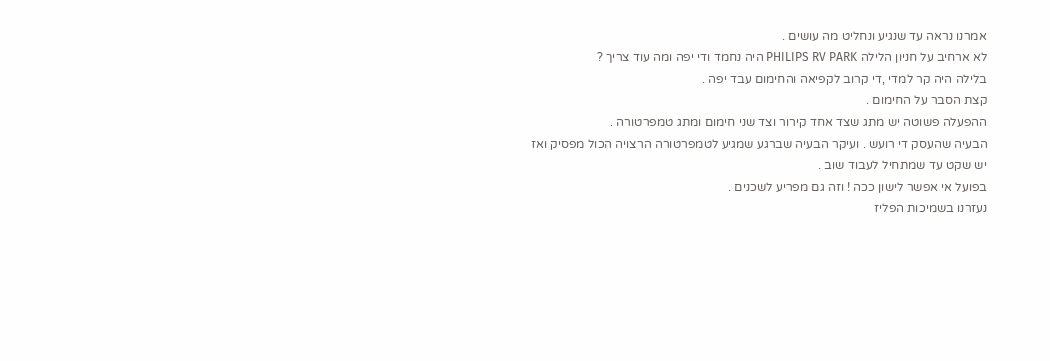אמרנו נראה עד שנגיע ונחליט מה עושים .
לא ארחיב על חניון הלילה PHILIPS RV PARK היה נחמד ודי יפה ומה עוד צריך ?
בלילה היה קר למדי ,די קרוב לקפיאה והחימום עבד יפה .
קצת הסבר על החימום .
ההפעלה פשוטה יש מתג שצד אחד קירור וצד שני חימום ומתג טמפרטורה .
הבעיה שהעסק די רועש . ועיקר הבעיה שברגע שמגיע לטמפרטורה הרצויה הכול מפסיק ואז יש שקט עד שמתחיל לעבוד שוב .
בפועל אי אפשר לישון ככה ! וזה גם מפריע לשכנים .
נעזרנו בשמיכות הפליז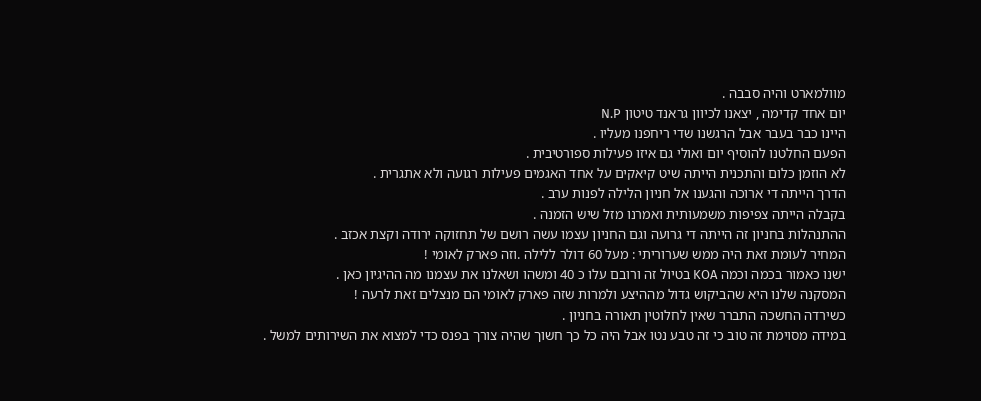מוולמארט והיה סבבה .
יום אחד קדימה , יצאנו לכיוון גראנד טיטון N.P
היינו כבר בעבר אבל הרגשנו שדי ריחפנו מעליו .
הפעם החלטנו להוסיף יום ואולי גם איזו פעילות ספורטיבית .
לא הוזמן כלום והתכנית הייתה שיט קיאקים על אחד האגמים פעילות רגועה ולא אתגרית .
הדרך הייתה די ארוכה והגענו אל חניון הלילה לפנות ערב .
בקבלה הייתה צפיפות משמעותית ואמרנו מזל שיש הזמנה .
ההתנהלות בחניון זה הייתה די גרועה וגם החניון עצמו עשה רושם של תחזוקה ירודה וקצת אכזב .
המחיר לעומת זאת היה ממש שערוריתי : מעל 60 דולר ללילה .וזה פארק לאומי !
ישנו כאמור בכמה וכמה KOA בטיול זה ורובם עלו כ 40 ומשהו ושאלנו את עצמנו מה ההיגיון כאן .
המסקנה שלנו היא שהביקוש גדול מההיצע ולמרות שזה פארק לאומי הם מנצלים זאת לרעה !
כשירדה החשכה התברר שאין לחלוטין תאורה בחניון .
במידה מסוימת זה טוב כי זה טבע נטו אבל היה כל כך חשוך שהיה צורך בפנס כדי למצוא את השירותים למשל .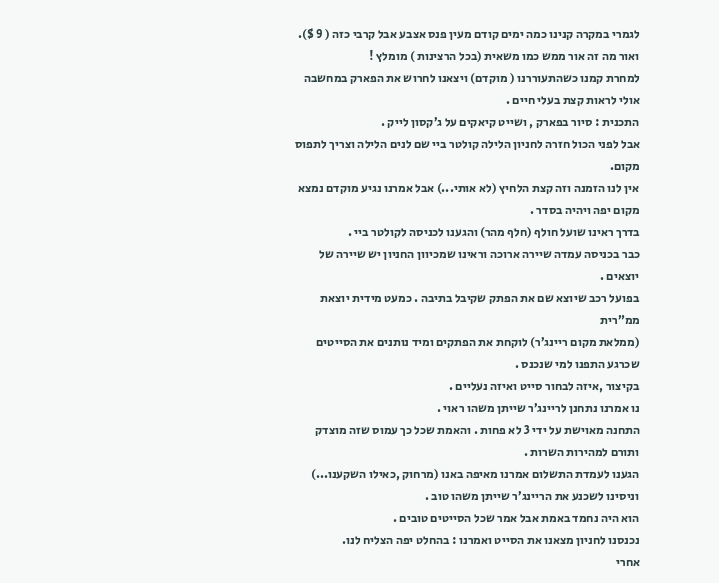לגמרי במקרה קנינו כמה ימים קודם מעין פנס אצבע אבל קרבי כזה ( 9 $).
ואור מה זה אור ממש כמו משאית (בכל הרצינות ) מומלץ !
למחרת קמנו כשהתעוררנו ( מוקדם) ויצאנו לחרוש את הפארק במחשבה אולי לראות קצת בעלי חיים .
התכנית : סיור בפארק , ושייט קיאקים על ג’קסון לייק .
אבל לפני הכול חזרה לחניון הלילה קולטר ביי שם לנים הלילה וצריך לתפוס מקום.
אין לנו הזמנה וזה קצת הלחיץ (לא אותי...) אבל אמרנו נגיע מוקדם נמצא מקום יפה ויהיה בסדר .
בדרך ראינו שועל חולף (חלף מהר) והגענו לכניסה לקולטר ביי .
כבר בכניסה עמדה שיירה ארוכה וראינו שמכיוון החניון יש שיירה של יוצאים .
בפועל רכב שיוצא שם את הפתק שקיבל בתיבה . כמעט מידית יוצאת ממ”רית
(ממלאת מקום ריינג’ר) לוקחת את הפתקים ומיד נותנים את הסייטים שכרגע התפנו למי שנכנס .
בקיצור ,איזה לבחור סייט ואיזה נעליים .
נו אמרנו נתחנן לריינג’ר שייתן משהו ראוי .
התחנה מאוישת על ידי 3 לא פחות . והאמת שכל כך עמוס שזה מוצדק ותורם למהירות השרות .
הגענו לעמדת התשלום אמרנו מאיפה באנו (מרחוק ,כאילו השקענו...) וניסינו לשכנע את הריינג’ר שייתן משהו טוב .
הוא היה נחמד באמת אבל אמר שכל הסייטים טובים .
נכנסנו לחניון מצאנו את הסייט ואמרנו : בהחלט יפה הצליח לנו.
אחרי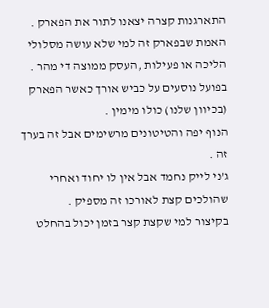התארגנות קצרה יצאנו לתור את הפארק .
האמת שבפארק זה למי שלא עושה מסלולי הליכה או פעילות ,העסק ממוצה די מהר .
בפועל נוסעים על כביש אורך כאשר הפארק (בכיוון שלנו) כולו מימין .
הנוף יפה והטיטונים מרשימים אבל זה בערך זה .
ג’ני לייק נחמד אבל אין לו יחוד ואחרי שהולכים קצת לאורכו זה מספיק .
בקיצור למי שקצת קצר בזמן יכול בהחלט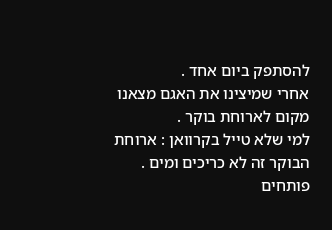להסתפק ביום אחד .
אחרי שמיצינו את האגם מצאנו מקום לארוחת בוקר .
למי שלא טייל בקרוואן : ארוחת הבוקר זה לא כריכים ומים .
פותחים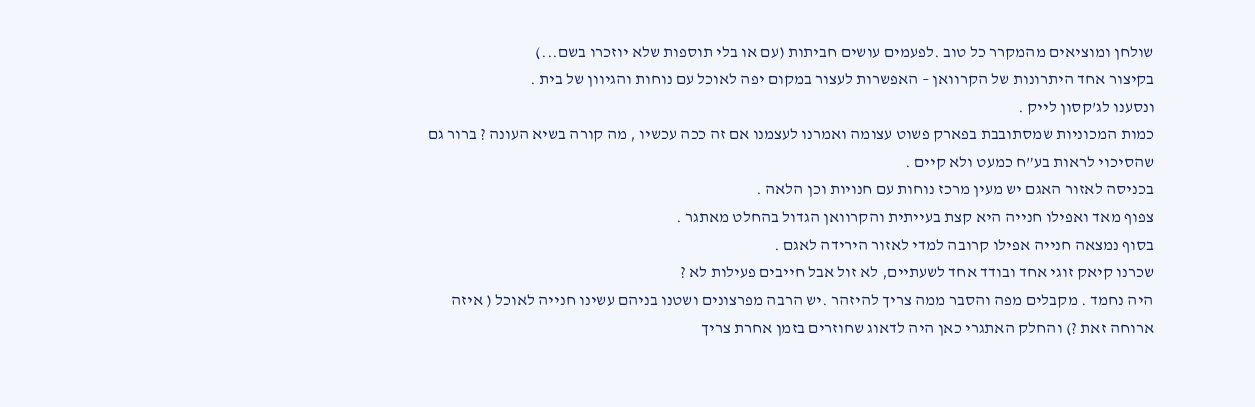שולחן ומוציאים מהמקרר כל טוב .לפעמים עושים חביתות (עם או בלי תוספות שלא יוזכרו בשם...)
בקיצור אחד היתרונות של הקרוואן – האפשרות לעצור במקום יפה לאוכל עם נוחות והגיוון של בית .
ונסענו לג’קסון לייק .
כמות המכוניות שמסתובבת בפארק פשוט עצומה ואמרנו לעצמנו אם זה ככה עכשיו , מה קורה בשיא העונה ? ברור גם שהסיכוי לראות בע”ח כמעט ולא קיים .
בכניסה לאזור האגם יש מעין מרכז נוחות עם חנויות וכן הלאה .
צפוף מאד ואפילו חנייה היא קצת בעייתית והקרוואן הגדול בהחלט מאתגר .
בסוף נמצאה חנייה אפילו קרובה למדי לאזור הירידה לאגם .
שכרנו קיאק זוגי אחד ובודד אחד לשעתיים, לא זול אבל חייבים פעילות לא ?
היה נחמד . מקבלים מפה והסבר ממה צריך להיזהר .יש הרבה מפרצונים ושטנו בניהם עשינו חנייה לאוכל ( איזה ארוחה זאת ?) והחלק האתגרי כאן היה לדאוג שחוזרים בזמן אחרת צריך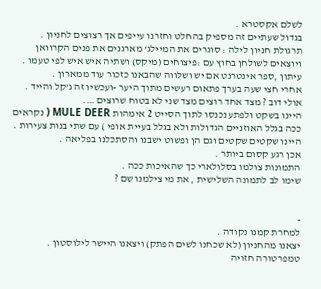לשלם אקסטרא .
בגדול שעתיים זה מספיק בהחלט וחזרנו עייפים אך רצוצים לחניון .
תרגולת חניון לילה : סוגרים את המיילג’ מארגנים את פנים הקרוואן ויוצאים לשולחן בחוץ עם :פיצוחים (מיקס) ושתיה איש איש לפי טעמו .
עיתון ,ספר אינטרנט אם יש ושלווה שהבאנו כזכור עוד ממארון .
אחרי חצי שעה בערך פתאום רעשים מתוך היער -ועכשיו זה ג’קל והייד .
אולי דוב ? מצד אחד רוצים מצד שני לא בטוח שרוצים ….
היינו בשקט ולפתע נכנסו לתוך הסייט 2 אימהות MULE DEER ( נקראים ככה בגלל האוזניים הגדולות ולא בגלל בעיית אופי ) עם שתי בנות צעירות .
היינו שקטים שקטים וגם הן ופשוט ישבנו והסתכלנו בפליאה .
אכן רגע קסום ביותר .
התמונות צולמו בסלולארי כך שהאיכות ככה .
שימו לב לתמונה השלישית , את מי צילמנו שם ?


-
למחרת קמנו נקודה .
יצאנו מהחניון (לא שכחנו לשים הפתק) ויצאנו היישר לילוסטון .
טמפרטורה חזויה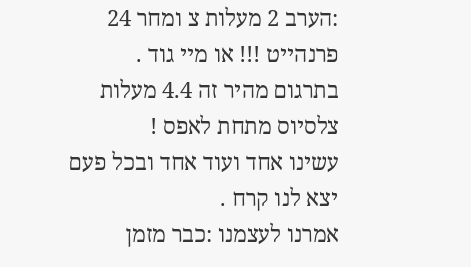:הערב 2 מעלות צ ומחר 24 פרנהייט !!! או מיי גוד .
בתרגום מהיר זה 4.4 מעלות צלסיוס מתחת לאפס !
עשינו אחד ועוד אחד ובכל פעם יצא לנו קרח .
אמרנו לעצמנו :כבר מזמן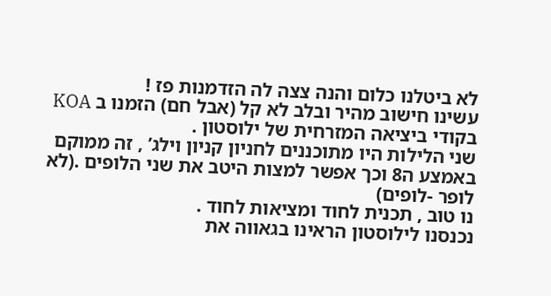לא ביטלנו כלום והנה צצה לה הזדמנות פז !
עשינו חישוב מהיר ובלב לא קל (אבל חם) הזמנו ב KOA בקודי ביציאה המזרחית של ילוסטון .
שני הלילות היו מתוכננים לחניון קניון וילג’ , זה ממוקם באמצע ה8 וכך אפשר למצות היטב את שני הלופים .(לא לופר -לופים)
נו טוב , תכנית לחוד ומציאות לחוד .
נכנסנו לילוסטון הראינו בגאווה את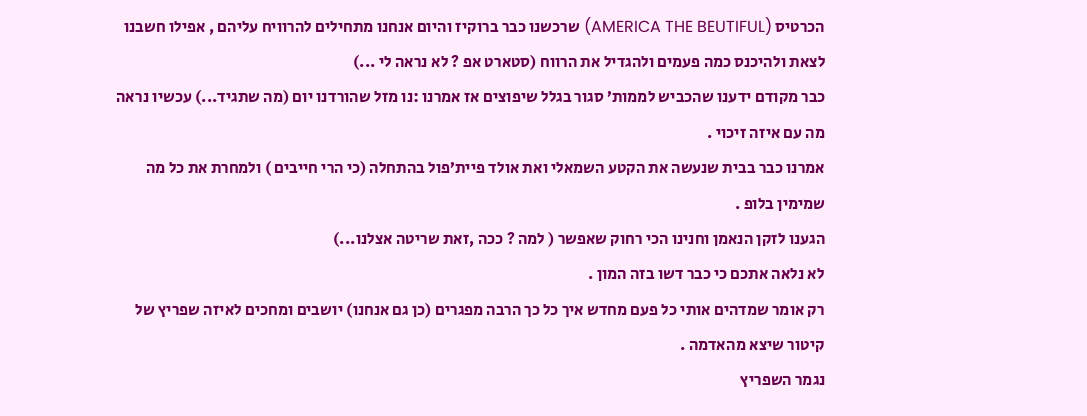הכרטיס (AMERICA THE BEUTIFUL) שרכשנו כבר ברוקיז והיום אנחנו מתחילים להרוויח עליהם , אפילו חשבנו לצאת ולהיכנס כמה פעמים ולהגדיל את הרווח (סטארט אפ ? לא נראה לי ...)
כבר מקודם ידענו שהכביש לממות’ סגור בגלל שיפוצים אז אמרנו :נו מזל שהורדנו יום (מה שתגיד...) עכשיו נראה מה עם איזה זיכוי .
אמרנו כבר בבית שנעשה את הקטע השמאלי ואת אולד פיית’פול בהתחלה (כי הרי חייבים ) ולמחרת את כל מה שמימין בלופ .
הגענו לזקן הנאמן וחנינו הכי רחוק שאפשר ( למה ? ככה ,זאת שריטה אצלנו...)
לא נלאה אתכם כי כבר דשו בזה המון .
רק אומר שמדהים אותי כל פעם מחדש איך כל כך הרבה מפגרים (כן גם אנחנו) יושבים ומחכים לאיזה שפריץ של קיטור שיצא מהאדמה .
נגמר השפריץ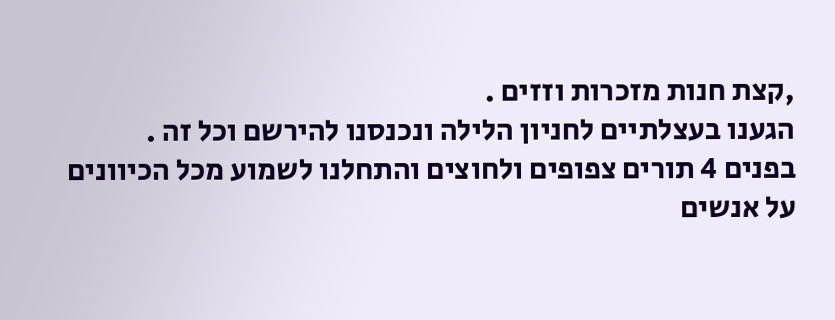,קצת חנות מזכרות וזזים .
הגענו בעצלתיים לחניון הלילה ונכנסנו להירשם וכל זה .
בפנים 4 תורים צפופים ולחוצים והתחלנו לשמוע מכל הכיוונים על אנשים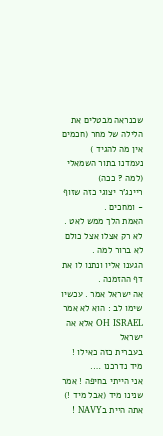שכנראה מבטלים את הלילה של מחר (חכמים אין מה להגיד )
נעמדנו בתור השמאלי (למה ? ככה)
ריינג’ר יצוגי כזה שזוף - ומחכים .
האמת הלך ממש לאט . לא רק אצלו אצל כולם לא ברור למה .
הגענו אליו ונתנו לו את דף ההזמנה .
אה ישראל אמר . עכשיו שימו לב : הוא לא אמר OH ISRAEL אלא אה ישראל
בעברית כזה כאילו !
מיד נדרכנו ….
אני הייתי בחיפה ! אמר
שנינו מיד (אבל מיד !) אתה היית בNAVY !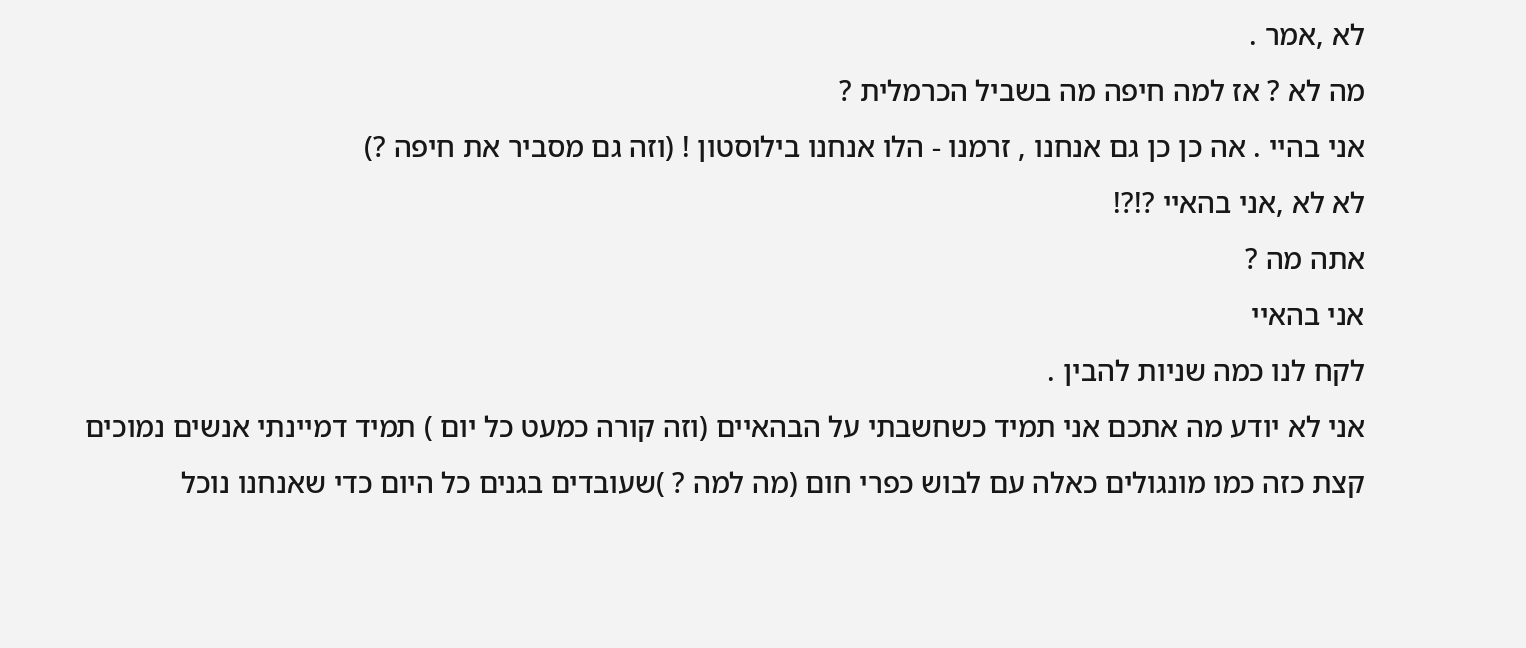לא ,אמר .
מה לא ? אז למה חיפה מה בשביל הכרמלית ?
אני בהיי . אה כן כן גם אנחנו , זרמנו - הלו אנחנו בילוסטון ! (וזה גם מסביר את חיפה ?)
לא לא ,אני בהאיי ?!?!
אתה מה ?
אני בהאיי
לקח לנו כמה שניות להבין .
אני לא יודע מה אתכם אני תמיד כשחשבתי על הבהאיים (וזה קורה כמעט כל יום ) תמיד דמיינתי אנשים נמוכים קצת כזה כמו מונגולים כאלה עם לבוש כפרי חום (מה למה ? )שעובדים בגנים כל היום כדי שאנחנו נוכל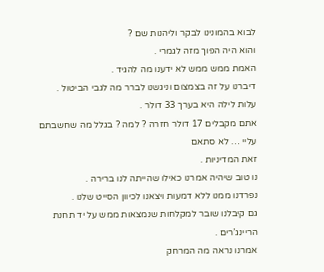לבוא בהמונינו לבקר וליהנות שם ?
והוא היה הפוך מזה לגמרי .
האמת ממש ממש לא ידענו מה להגיד .
דיברנו על זה בצמצום וניגשנו לברר מה לגבי הביטול .
עלות לילה היא בערך 33 דולר .
אתם מקבלים 17 דולר חזרה ? למה ? בגלל מה שחשבתם עליי … לא סתאם
זאת המדיניות .
נו טוב שיהיה אמרנו כאילו שהייתה לנו ברירה .
נפרדנו ממנו ללא דמעות ויצאנו לכיוון הסייט שלנו .
גם קיבלנו שובר למקלחות שנמצאות ממש על יד תחנת הריינג’רים .
אמרנו נראה מה המרחק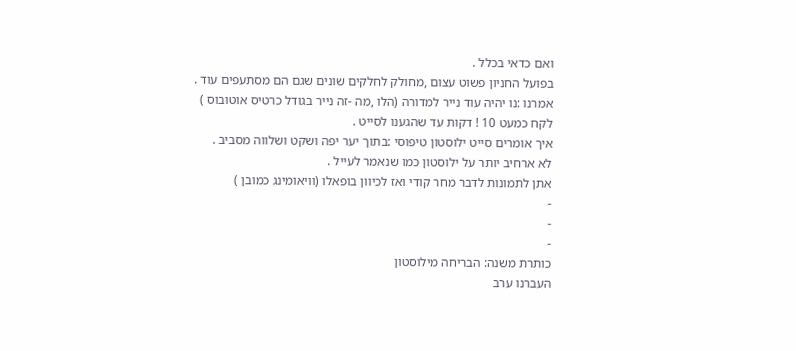ואם כדאי בכלל .
בפועל החניון פשוט עצום ,מחולק לחלקים שונים שגם הם מסתעפים עוד .
אמרנו :נו יהיה עוד נייר למדורה (הלו ,מה -זה נייר בגודל כרטיס אוטובוס )
לקח כמעט 10 ! דקות עד שהגענו לסייט .
איך אומרים סייט ילוסטון טיפוסי :בתוך יער יפה ושקט ושלווה מסביב .
לא ארחיב יותר על ילוסטון כמו שנאמר לעייל .
אתן לתמונות לדבר מחר קודי ואז לכיוון בופאלו (וויאומינג כמובן )
-
-
-
כותרת משנה: הבריחה מילוסטון
העברנו ערב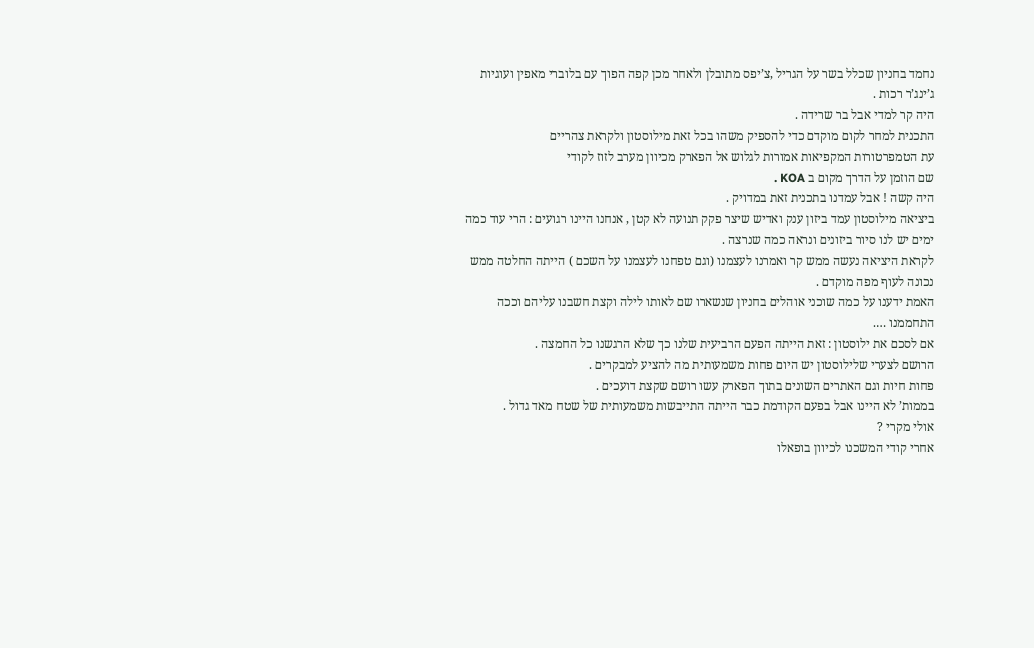נחמד בחניון שכלל בשר על הגריל ,צ’יפס מתובלן ולאחר מכן קפה הפוך עם בלוברי מאפין ועוגיות ג’ינג’ר רכות .
היה קר למדי אבל בר שרידה .
התכנית למחר לקום מוקדם כדי להספיק משהו בכל זאת מילוסטון ולקראת צהריים
עת הטמפרטורות המקפיאות אמורות לגלוש אל הפארק מכיוון מערב לזוז לקודי
שם הוזמן על הדרך מקום ב KOA .
היה קשה ! אבל עמדנו בתכנית זאת במדויק .
ביציאה מילוסטון עמד ביזון ענק ואדיש שיצר פקק תנועה לא קטן , אנחנו היינו רגועים : הרי עוד כמה ימים יש לנו סיור ביזונים ונראה כמה שנרצה .
לקראת היציאה נעשה ממש קר ואמרנו לעצמנו (וגם טפחנו לעצמנו על השכם ) הייתה החלטה ממש נכונה לעוף מפה מוקדם .
האמת ידענו על כמה שוכני אוהלים בחניון שנשארו שם לאותו לילה וקצת חשבנו עליהם וככה התחממנו ….
אם לסכם את ילוסטון : זאת הייתה הפעם הרביעית שלנו כך שלא הרגשנו כל החמצה .
הרושם לצערי שלילוסטון יש היום פחות משמעותית מה להציע למבקרים .
פחות חיות וגם האתרים השונים בתוך הפארק עשו רושם שקצת דועכים .
בממות’ לא היינו אבל בפעם הקודמת כבר הייתה התייבשות משמעותית של שטח מאד גדול .
אולי מקרי ?
אחרי קודי המשכנו לכיוון בופאלו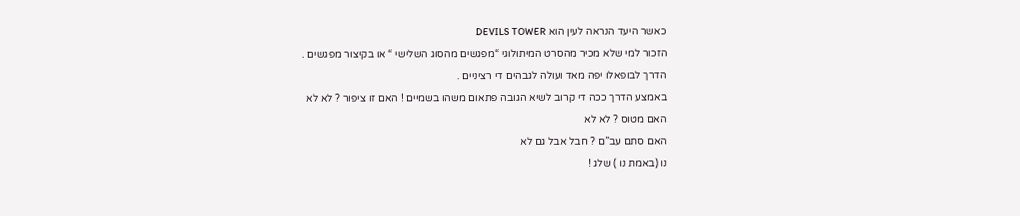כאשר היעד הנראה לעין הוא DEVILS TOWER
הזכור למי שלא מכיר מהסרט המיתולוגי “מפגשים מהסוג השלישי “ או בקיצור מפגשים .
הדרך לבופאלו יפה מאד ועולה לגבהים די רציניים .
באמצע הדרך ככה די קרוב לשיא הגובה פתאום משהו בשמיים ! האם זו ציפור ? לא לא
האם מטוס ? לא לא
האם סתם עב”ם ? חבל אבל גם לא
נו (באמת נו ) שלג !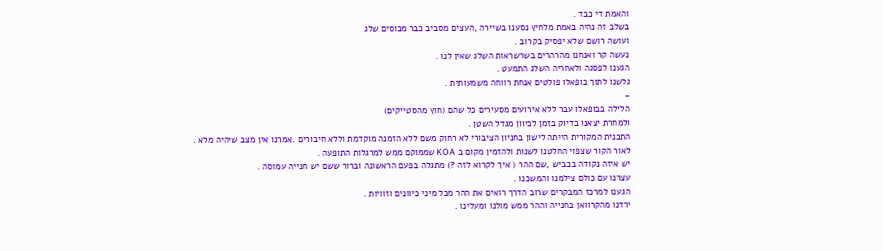והאמת די כבד .
בשלב זה נהיה באמת מלחיץ נסענו בשיירה ,העצים מסביב כבר מכוסים שלג
ועושה רושם שלא יפסיק בקרוב .
נעשה קר ואנחנו מהרהרים בשרשראות השלג שאין לנו .
הגענו לפסגה ולאחריה השלג התמעט .
גלשנו לתוך בופאלו פולטים אנחת רווחה משמעותית .
-
הלילה בבופאלו עבר ללא אירועים מסעירים כל שהם (חוץ מהסטייקים)
ולמחרת יצאנו בדיוק בזמן לכיוון מגדל השטן .
התכנית המקורית הייתה לישון בחניון הציבורי לא רחוק משם ללא הזמנה מוקדמת וללא חיבורים .אמרנו אין מצב שיהיה מלא .
לאור הקור שצפוי החלטנו לשנות ולהזמין מקום ב KOA שממוקם ממש למרגלות התופעה .
יש איזה נקודה בכביש ,שם ההר ( איך לקרוא לזה ?) מתגלה בפעם הראשונה וברור ששם יש חנייה עמוסה .
עצרנו עם כולם צילמנו והמשכנו .
הגענו למרכז המבקרים שרוב הדרך רואים את ההר מכל מיני כיוונים וזוויות .
ירדנו מהקרוואן בחנייה וההר ממש מולנו ומעלינו .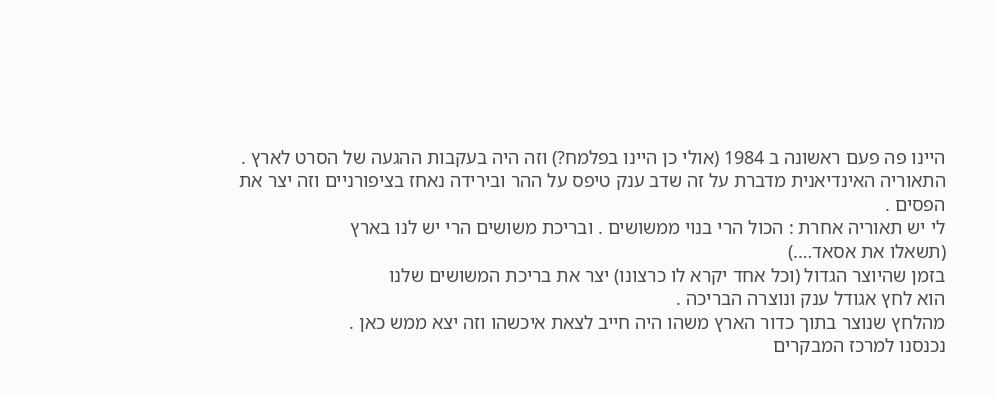היינו פה פעם ראשונה ב 1984 (אולי כן היינו בפלמח?) וזה היה בעקבות ההגעה של הסרט לארץ .
התאוריה האינדיאנית מדברת על זה שדב ענק טיפס על ההר ובירידה נאחז בציפורניים וזה יצר את הפסים .
לי יש תאוריה אחרת : הכול הרי בנוי ממשושים . ובריכת משושים הרי יש לנו בארץ
(תשאלו את אסאד….)
בזמן שהיוצר הגדול (וכל אחד יקרא לו כרצונו) יצר את בריכת המשושים שלנו
הוא לחץ אגודל ענק ונוצרה הבריכה .
מהלחץ שנוצר בתוך כדור הארץ משהו היה חייב לצאת איכשהו וזה יצא ממש כאן .
נכנסנו למרכז המבקרים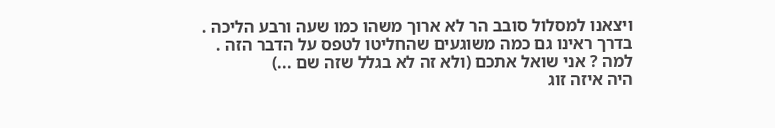ויצאנו למסלול סובב הר לא ארוך משהו כמו שעה ורבע הליכה .
בדרך ראינו גם כמה משוגעים שהחליטו לטפס על הדבר הזה .
למה ? אני שואל אתכם (ולא זה לא בגלל שזה שם ...)
היה איזה זוג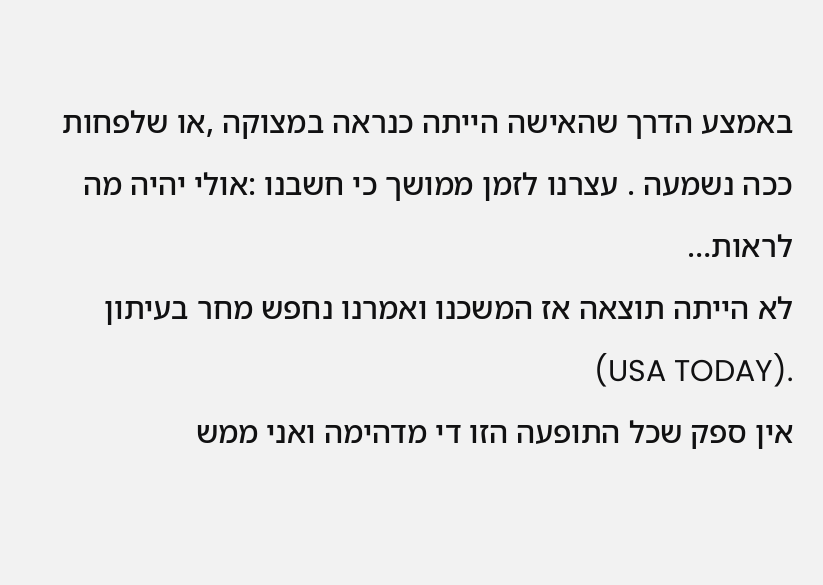באמצע הדרך שהאישה הייתה כנראה במצוקה ,או שלפחות ככה נשמעה . עצרנו לזמן ממושך כי חשבנו :אולי יהיה מה לראות…
לא הייתה תוצאה אז המשכנו ואמרנו נחפש מחר בעיתון .(USA TODAY)
אין ספק שכל התופעה הזו די מדהימה ואני ממש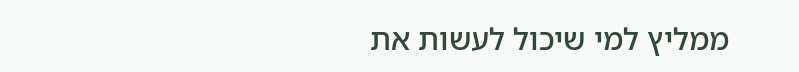ממליץ למי שיכול לעשות את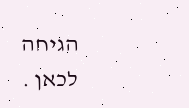הגיחה לכאן .